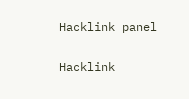Hacklink panel

Hacklink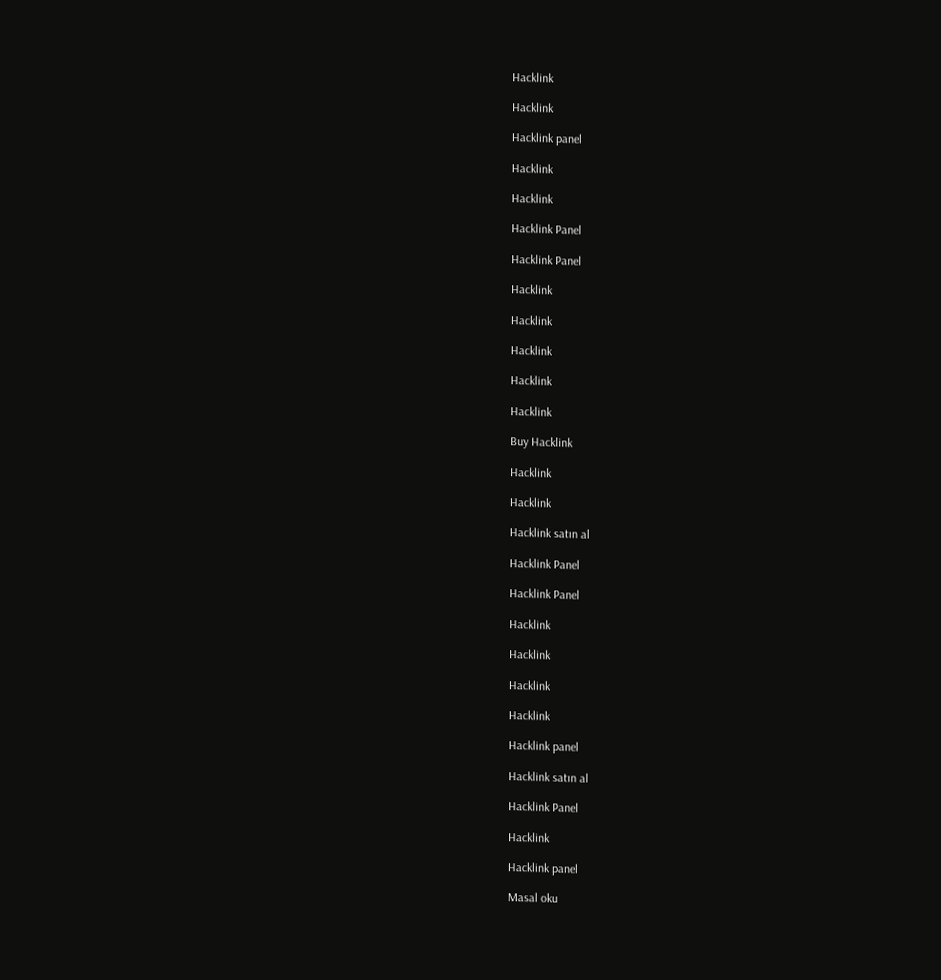Hacklink

Hacklink

Hacklink panel

Hacklink

Hacklink

Hacklink Panel

Hacklink Panel

Hacklink

Hacklink

Hacklink

Hacklink

Hacklink

Buy Hacklink

Hacklink

Hacklink

Hacklink satın al

Hacklink Panel

Hacklink Panel

Hacklink

Hacklink

Hacklink

Hacklink

Hacklink panel

Hacklink satın al

Hacklink Panel

Hacklink

Hacklink panel

Masal oku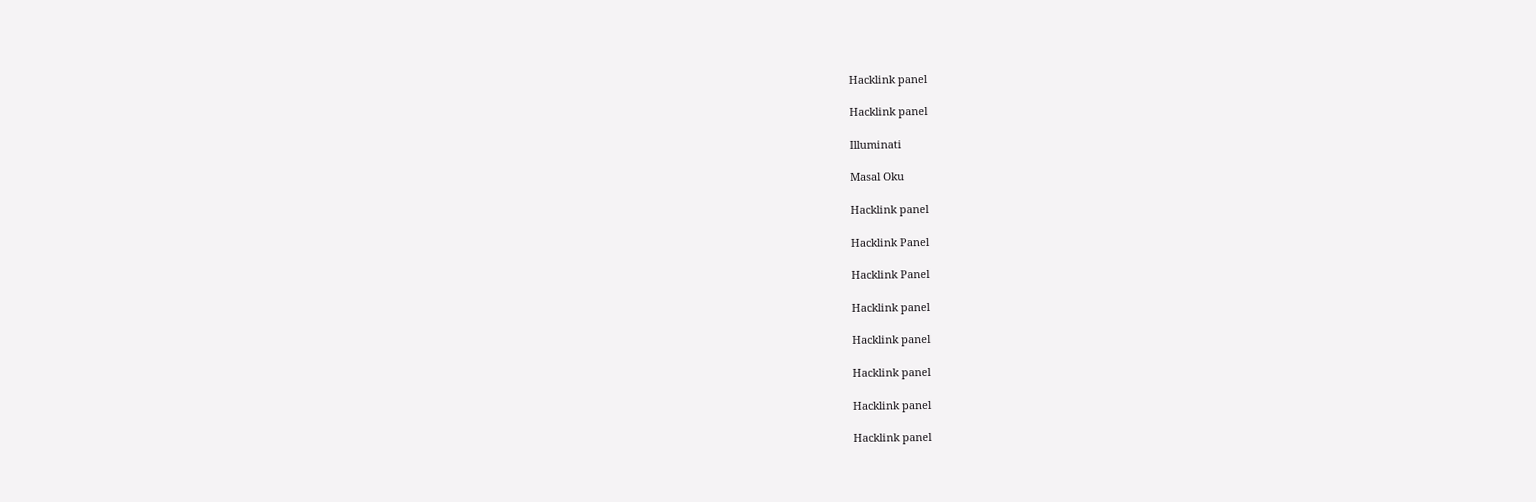Hacklink panel

Hacklink panel

Illuminati

Masal Oku

Hacklink panel

Hacklink Panel

Hacklink Panel

Hacklink panel

Hacklink panel

Hacklink panel

Hacklink panel

Hacklink panel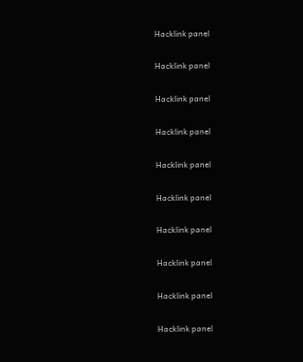Hacklink panel

Hacklink panel

Hacklink panel

Hacklink panel

Hacklink panel

Hacklink panel

Hacklink panel

Hacklink panel

Hacklink panel

Hacklink panel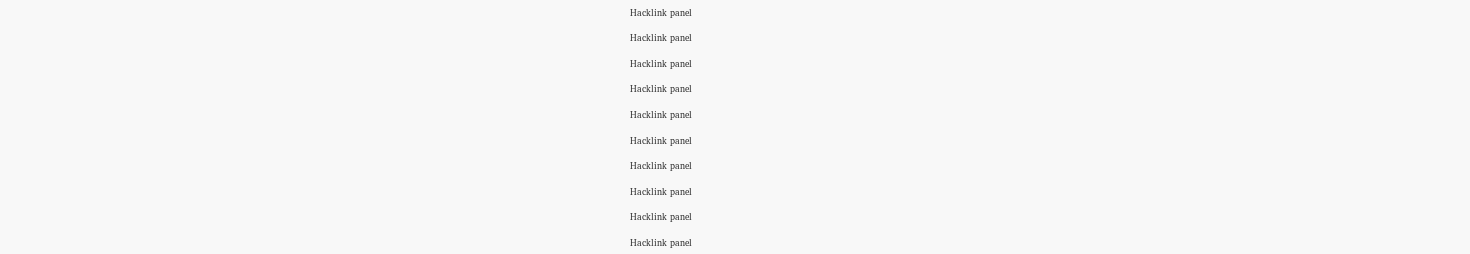Hacklink panel

Hacklink panel

Hacklink panel

Hacklink panel

Hacklink panel

Hacklink panel

Hacklink panel

Hacklink panel

Hacklink panel

Hacklink panel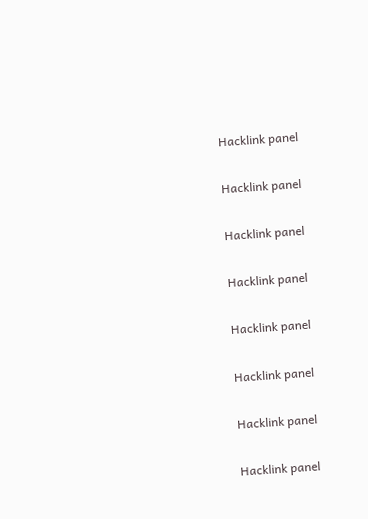Hacklink panel

Hacklink panel

Hacklink panel

Hacklink panel

Hacklink panel

Hacklink panel

Hacklink panel

Hacklink panel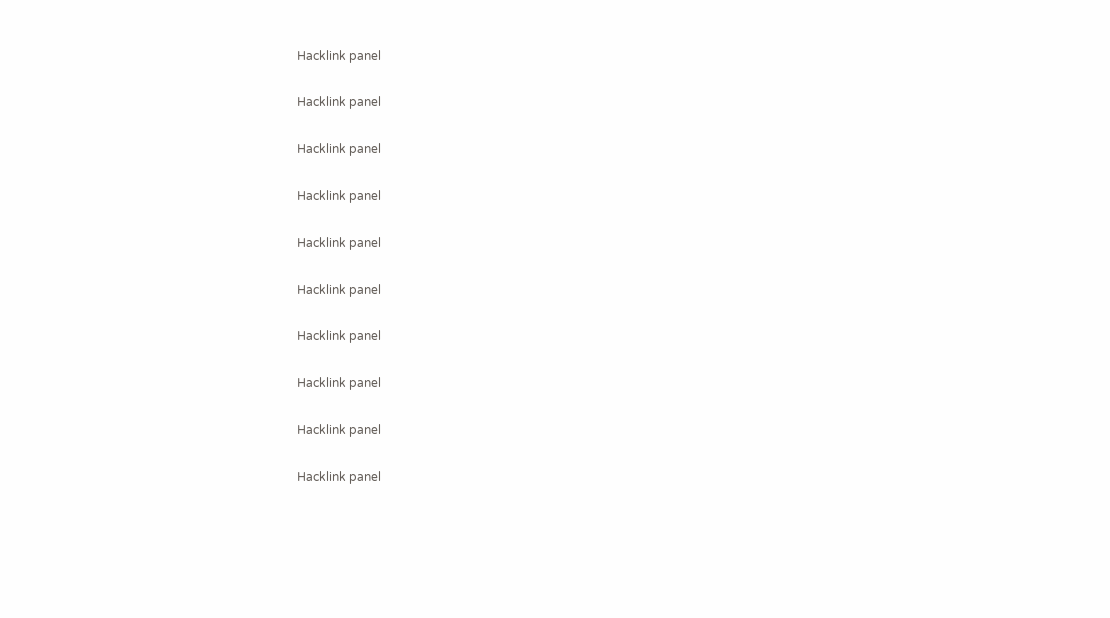Hacklink panel

Hacklink panel

Hacklink panel

Hacklink panel

Hacklink panel

Hacklink panel

Hacklink panel

Hacklink panel

Hacklink panel

Hacklink panel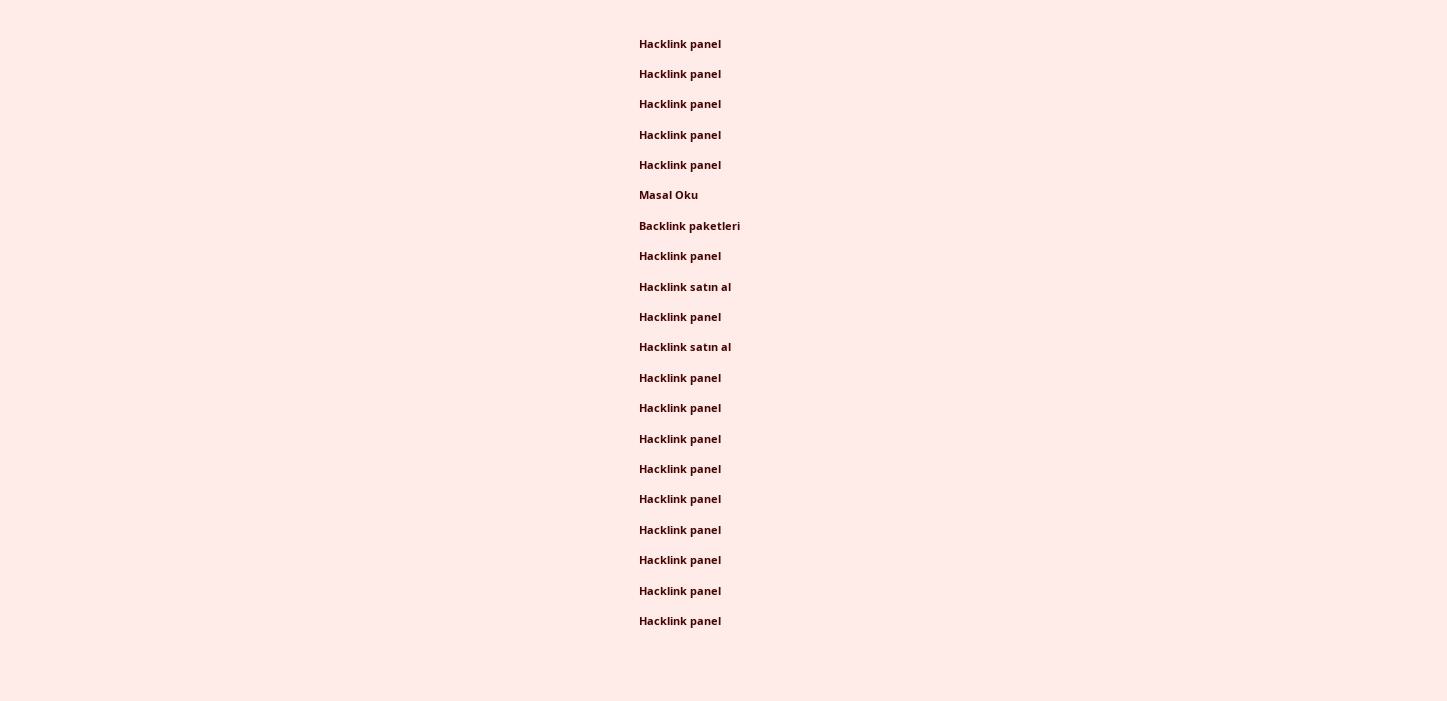Hacklink panel

Hacklink panel

Hacklink panel

Hacklink panel

Hacklink panel

Masal Oku

Backlink paketleri

Hacklink panel

Hacklink satın al

Hacklink panel

Hacklink satın al

Hacklink panel

Hacklink panel

Hacklink panel

Hacklink panel

Hacklink panel

Hacklink panel

Hacklink panel

Hacklink panel

Hacklink panel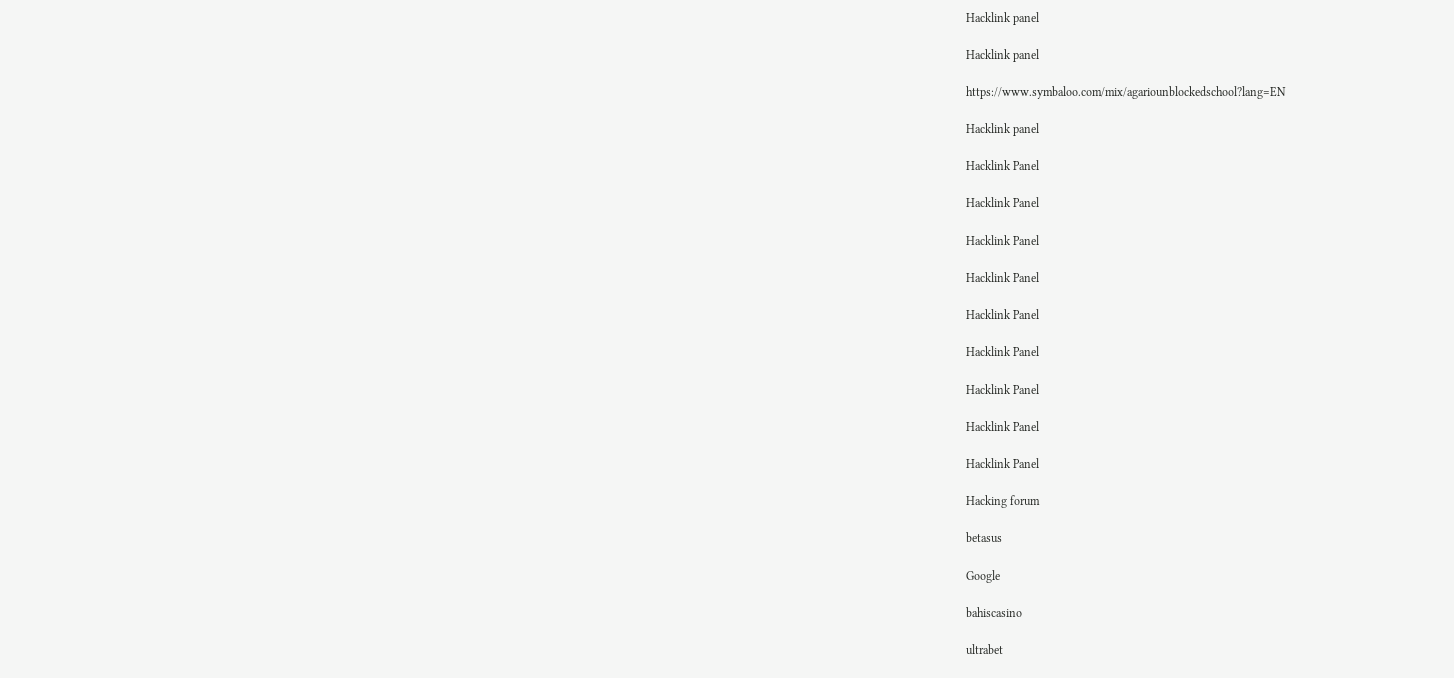Hacklink panel

Hacklink panel

https://www.symbaloo.com/mix/agariounblockedschool?lang=EN

Hacklink panel

Hacklink Panel

Hacklink Panel

Hacklink Panel

Hacklink Panel

Hacklink Panel

Hacklink Panel

Hacklink Panel

Hacklink Panel

Hacklink Panel

Hacking forum

betasus

Google

bahiscasino

ultrabet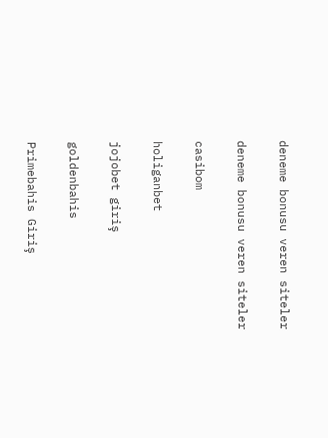deneme bonusu veren siteler

deneme bonusu veren siteler

casibom

holiganbet

jojobet giriş

goldenbahis

Primebahis Giriş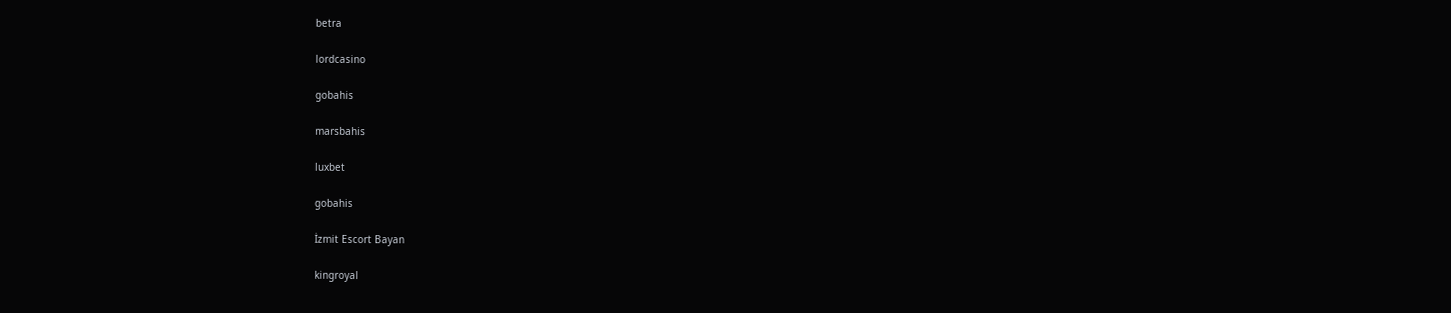betra

lordcasino

gobahis

marsbahis

luxbet

gobahis

İzmit Escort Bayan

kingroyal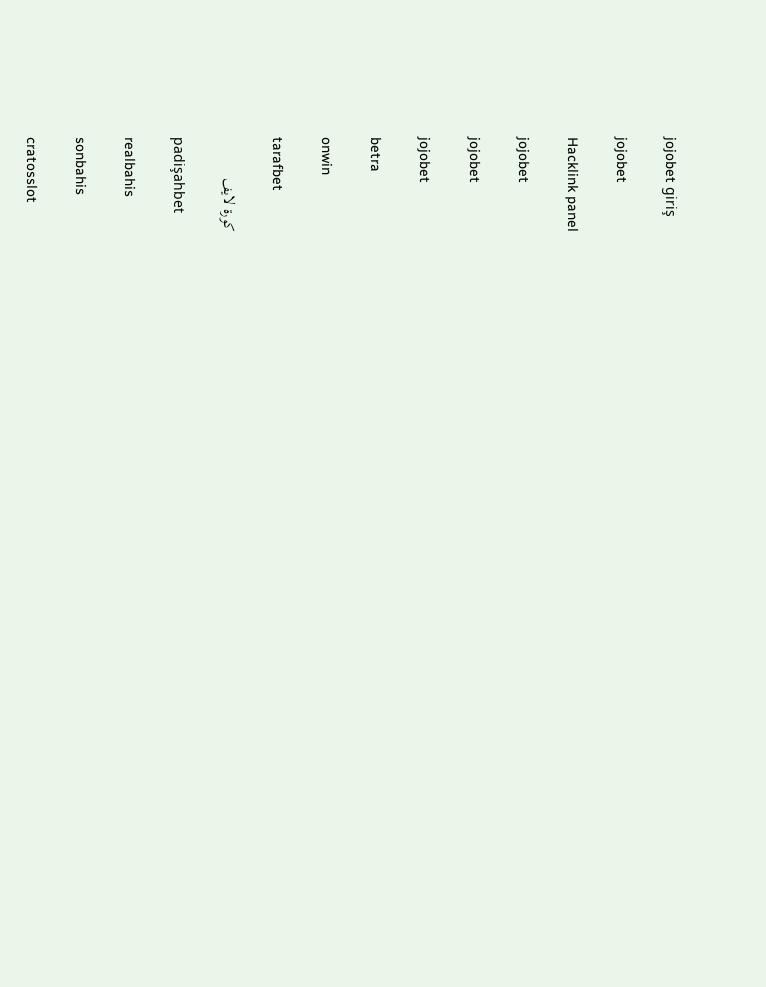jojobet giriş

jojobet

Hacklink panel

jojobet

jojobet

jojobet

betra

onwin

tarafbet

كورة لايف

padişahbet

realbahis

sonbahis

cratosslot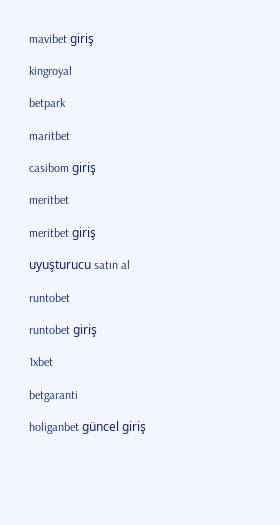mavibet giriş

kingroyal

betpark

maritbet

casibom giriş

meritbet

meritbet giriş

uyuşturucu satın al

runtobet

runtobet giriş

1xbet

betgaranti

holiganbet güncel giriş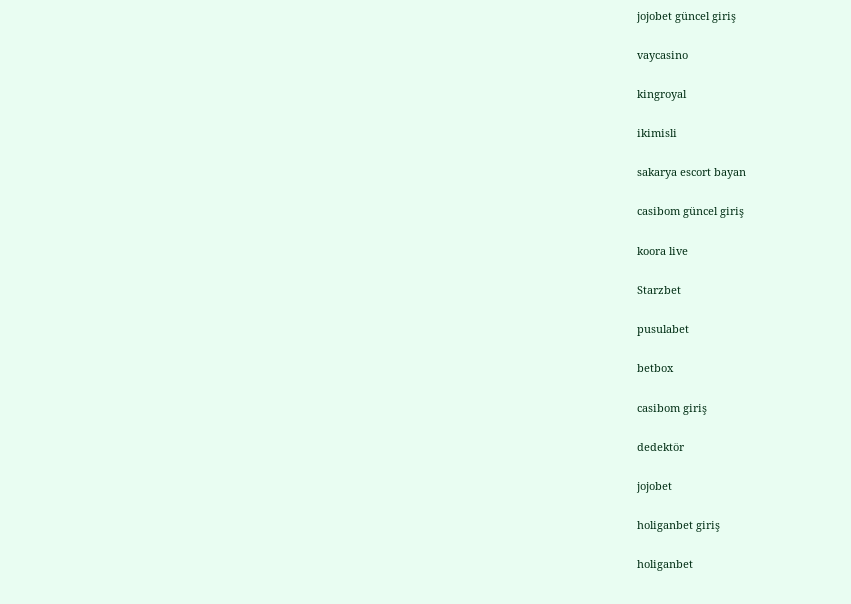jojobet güncel giriş

vaycasino

kingroyal

ikimisli

sakarya escort bayan

casibom güncel giriş

koora live

Starzbet

pusulabet

betbox

casibom giriş

dedektör

jojobet

holiganbet giriş

holiganbet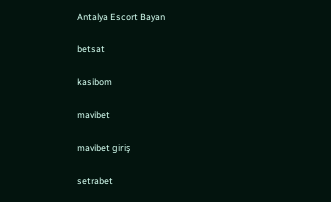Antalya Escort Bayan

betsat

kasibom

mavibet

mavibet giriş

setrabet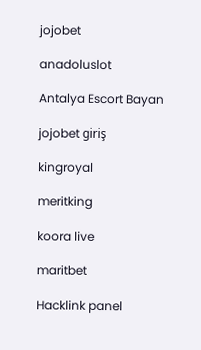jojobet

anadoluslot

Antalya Escort Bayan

jojobet giriş

kingroyal

meritking

koora live

maritbet

Hacklink panel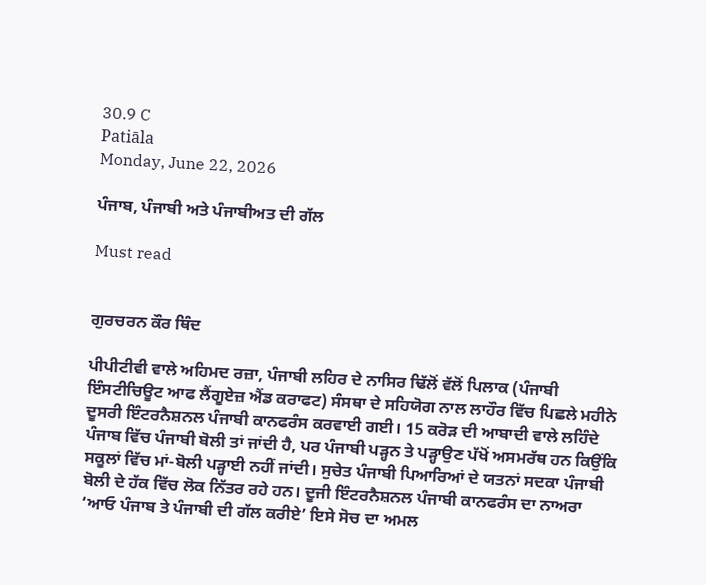30.9 C
Patiāla
Monday, June 22, 2026

ਪੰਜਾਬ, ਪੰਜਾਬੀ ਅਤੇ ਪੰਜਾਬੀਅਤ ਦੀ ਗੱਲ

Must read


ਗੁਰਚਰਨ ਕੌਰ ਥਿੰਦ

ਪੀਪੀਟੀਵੀ ਵਾਲੇ ਅਹਿਮਦ ਰਜ਼ਾ, ਪੰਜਾਬੀ ਲਹਿਰ ਦੇ ਨਾਸਿਰ ਢਿੱਲੋਂ ਵੱਲੋਂ ਪਿਲਾਕ (ਪੰਜਾਬੀ ਇੰਸਟੀਚਿਊਟ ਆਫ ਲੈਂਗੂਏਜ਼ ਐਂਡ ਕਰਾਫਟ) ਸੰਸਥਾ ਦੇ ਸਹਿਯੋਗ ਨਾਲ ਲਾਹੌਰ ਵਿੱਚ ਪਿਛਲੇ ਮਹੀਨੇ ਦੂਸਰੀ ਇੰਟਰਨੈਸ਼ਨਲ ਪੰਜਾਬੀ ਕਾਨਫਰੰਸ ਕਰਵਾਈ ਗਈ। 15 ਕਰੋੜ ਦੀ ਆਬਾਦੀ ਵਾਲੇ ਲਹਿੰਦੇ ਪੰਜਾਬ ਵਿੱਚ ਪੰਜਾਬੀ ਬੋਲੀ ਤਾਂ ਜਾਂਦੀ ਹੈ, ਪਰ ਪੰਜਾਬੀ ਪੜ੍ਹਨ ਤੇ ਪੜ੍ਹਾਉਣ ਪੱਖੋਂ ਅਸਮਰੱਥ ਹਨ ਕਿਉਂਕਿ ਸਕੂਲਾਂ ਵਿੱਚ ਮਾਂ-ਬੋਲੀ ਪੜ੍ਹਾਈ ਨਹੀਂ ਜਾਂਦੀ। ਸੁਚੇਤ ਪੰਜਾਬੀ ਪਿਆਰਿਆਂ ਦੇ ਯਤਨਾਂ ਸਦਕਾ ਪੰਜਾਬੀ ਬੋਲੀ ਦੇ ਹੱਕ ਵਿੱਚ ਲੋਕ ਨਿੱਤਰ ਰਹੇ ਹਨ। ਦੂਜੀ ਇੰਟਰਨੈਸ਼ਨਲ ਪੰਜਾਬੀ ਕਾਨਫਰੰਸ ਦਾ ਨਾਅਰਾ ‘ਆਓ ਪੰਜਾਬ ਤੇ ਪੰਜਾਬੀ ਦੀ ਗੱਲ ਕਰੀਏ’ ਇਸੇ ਸੋਚ ਦਾ ਅਮਲ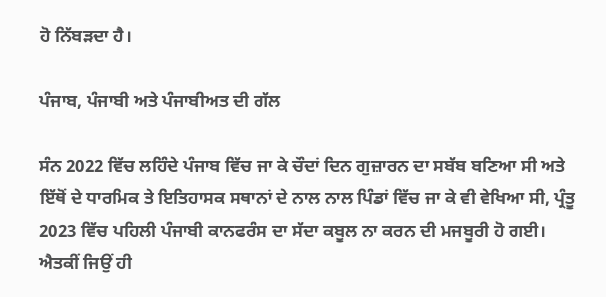ਹੋ ਨਿੱਬੜਦਾ ਹੈ।

ਪੰਜਾਬ, ਪੰਜਾਬੀ ਅਤੇ ਪੰਜਾਬੀਅਤ ਦੀ ਗੱਲ

ਸੰਨ 2022 ਵਿੱਚ ਲਹਿੰਦੇ ਪੰਜਾਬ ਵਿੱਚ ਜਾ ਕੇ ਚੌਦਾਂ ਦਿਨ ਗੁਜ਼ਾਰਨ ਦਾ ਸਬੱਬ ਬਣਿਆ ਸੀ ਅਤੇ ਇੱਥੋਂ ਦੇ ਧਾਰਮਿਕ ਤੇ ਇਤਿਹਾਸਕ ਸਥਾਨਾਂ ਦੇ ਨਾਲ ਨਾਲ ਪਿੰਡਾਂ ਵਿੱਚ ਜਾ ਕੇ ਵੀ ਵੇਖਿਆ ਸੀ, ਪ੍ਰੰਤੂ 2023 ਵਿੱਚ ਪਹਿਲੀ ਪੰਜਾਬੀ ਕਾਨਫਰੰਸ ਦਾ ਸੱਦਾ ਕਬੂਲ ਨਾ ਕਰਨ ਦੀ ਮਜਬੂਰੀ ਹੋ ਗਈ। ਐਤਕੀਂ ਜਿਉਂ ਹੀ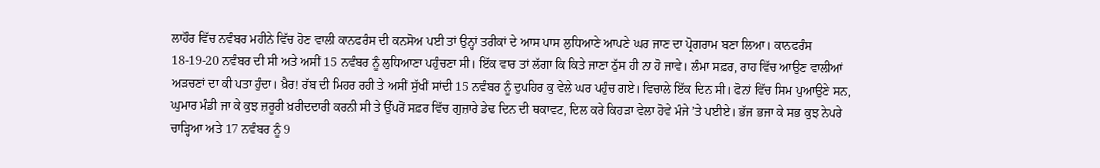ਲਾਹੌਰ ਵਿੱਚ ਨਵੰਬਰ ਮਹੀਨੇ ਵਿੱਚ ਹੋਣ ਵਾਲੀ ਕਾਨਫਰੰਸ ਦੀ ਕਨਸੋਅ ਪਈ ਤਾਂ ਉਨ੍ਹਾਂ ਤਰੀਕਾਂ ਦੇ ਆਸ ਪਾਸ ਲੁਧਿਆਣੇ ਆਪਣੇ ਘਰ ਜਾਣ ਦਾ ਪ੍ਰੋਗਰਾਮ ਬਣਾ ਲਿਆ। ਕਾਨਫਰੰਸ 18-19-20 ਨਵੰਬਰ ਦੀ ਸੀ ਅਤੇ ਅਸੀਂ 15 ਨਵੰਬਰ ਨੂੰ ਲੁਧਿਆਣਾ ਪਹੁੰਚਣਾ ਸੀ। ਇੱਕ ਵਾਰ ਤਾਂ ਲੱਗਾ ਕਿ ਕਿਤੇ ਜਾਣਾ ਠੁੱਸ ਹੀ ਨਾ ਹੋ ਜਾਵੇ। ਲੰਮਾ ਸਫ਼ਰ, ਰਾਹ ਵਿੱਚ ਆਉਣ ਵਾਲੀਆਂ ਅੜਚਣਾਂ ਦਾ ਕੀ ਪਤਾ ਹੁੰਦਾ। ਖ਼ੈਰ! ਰੱਬ ਦੀ ਮਿਹਰ ਰਹੀ ਤੇ ਅਸੀਂ ਸੁੱਖੀਂ ਸਾਂਦੀ 15 ਨਵੰਬਰ ਨੂੰ ਦੁਪਹਿਰ ਕੁ ਵੇਲੇ ਘਰ ਪਹੁੰਚ ਗਏ। ਵਿਚਾਲੇ ਇੱਕ ਦਿਨ ਸੀ। ਫੋਨਾਂ ਵਿੱਚ ਸਿਮ ਪੁਆਉਣੇ ਸਨ, ਘੁਮਾਰ ਮੰਡੀ ਜਾ ਕੇ ਕੁਝ ਜ਼ਰੂਰੀ ਖ਼ਰੀਦਦਾਰੀ ਕਰਨੀ ਸੀ ਤੇ ਉੱਪਰੋਂ ਸਫ਼ਰ ਵਿੱਚ ਗੁਜ਼ਾਰੇ ਡੇਢ ਦਿਨ ਦੀ ਥਕਾਵਟ, ਦਿਲ ਕਰੇ ਕਿਹੜਾ ਵੇਲਾ ਹੋਵੇ ਮੰਜੇ ’ਤੇ ਪਈਏ। ਭੱਜ ਭਜਾ ਕੇ ਸਭ ਕੁਝ ਨੇਪਰੇ ਚਾੜ੍ਹਿਆ ਅਤੇ 17 ਨਵੰਬਰ ਨੂੰ 9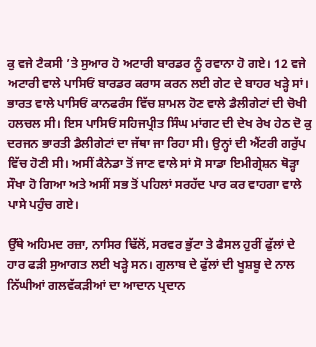ਕੁ ਵਜੇ ਟੈਕਸੀ ’ਤੇ ਸੁਆਰ ਹੋ ਅਟਾਰੀ ਬਾਰਡਰ ਨੂੰ ਰਵਾਨਾ ਹੋ ਗਏ। 12 ਵਜੇ ਅਟਾਰੀ ਵਾਲੇ ਪਾਸਿਓਂ ਬਾਰਡਰ ਕਰਾਸ ਕਰਨ ਲਈ ਗੇਟ ਦੇ ਬਾਹਰ ਖੜ੍ਹੇ ਸਾਂ। ਭਾਰਤ ਵਾਲੇ ਪਾਸਿਓਂ ਕਾਨਫਰੰਸ ਵਿੱਚ ਸ਼ਾਮਲ ਹੋਣ ਵਾਲੇ ਡੈਲੀਗੇਟਾਂ ਦੀ ਚੋਖੀ ਹਲਚਲ ਸੀ। ਇਸ ਪਾਸਿਓਂ ਸਹਿਜਪ੍ਰੀਤ ਸਿੰਘ ਮਾਂਗਟ ਦੀ ਦੇਖ ਰੇਖ ਹੇਠ ਦੋ ਕੁ ਦਰਜਨ ਭਾਰਤੀ ਡੈਲੀਗੇਟਾਂ ਦਾ ਜੱਥਾ ਜਾ ਰਿਹਾ ਸੀ। ਉਨ੍ਹਾਂ ਦੀ ਐਂਟਰੀ ਗਰੁੱਪ ਵਿੱਚ ਹੋਣੀ ਸੀ। ਅਸੀਂ ਕੈਨੇਡਾ ਤੋਂ ਜਾਣ ਵਾਲੇ ਸਾਂ ਸੋ ਸਾਡਾ ਇਮੀਗ੍ਰੇਸ਼ਨ ਥੋੜ੍ਹਾ ਸੌਖਾ ਹੋ ਗਿਆ ਅਤੇ ਅਸੀਂ ਸਭ ਤੋਂ ਪਹਿਲਾਂ ਸਰਹੱਦ ਪਾਰ ਕਰ ਵਾਹਗਾ ਵਾਲੇ ਪਾਸੇ ਪਹੁੰਚ ਗਏ।

ਉੱਥੇ ਅਹਿਮਦ ਰਜ਼ਾ, ਨਾਸਿਰ ਢਿੱਲੋਂ, ਸਰਵਰ ਭੁੱਟਾ ਤੇ ਫੈਸਲ ਹੁਰੀਂ ਫੁੱਲਾਂ ਦੇ ਹਾਰ ਫੜੀ ਸੁਆਗਤ ਲਈ ਖੜ੍ਹੇ ਸਨ। ਗੁਲਾਬ ਦੇ ਫੁੱਲਾਂ ਦੀ ਖੂਸ਼ਬੂ ਦੇ ਨਾਲ ਨਿੱਘੀਆਂ ਗਲਵੱਕੜੀਆਂ ਦਾ ਆਦਾਨ ਪ੍ਰਦਾਨ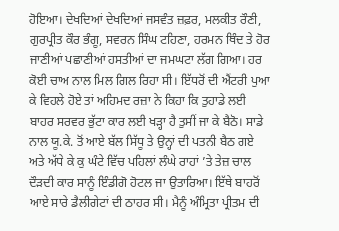ਹੋਇਆ। ਦੇਖਦਿਆਂ ਦੇਖਦਿਆਂ ਜਸਵੰਤ ਜ਼ਫ਼ਰ, ਮਲਕੀਤ ਰੌਣੀ, ਗੁਰਪ੍ਰੀਤ ਕੌਰ ਭੰਗੂ, ਸਵਰਨ ਸਿੰਘ ਟਹਿਣਾ, ਹਰਮਨ ਥਿੰਦ ਤੇ ਹੋਰ ਜਾਣੀਆਂ ਪਛਾਣੀਆਂ ਹਸਤੀਆਂ ਦਾ ਜਮਘਟਾ ਲੱਗ ਗਿਆ। ਹਰ ਕੋਈ ਚਾਅ ਨਾਲ ਮਿਲ ਗਿਲ ਰਿਹਾ ਸੀ। ਇੱਧਰੋਂ ਦੀ ਐਂਟਰੀ ਪੁਆ ਕੇ ਵਿਹਲੇ ਹੋਏ ਤਾਂ ਅਹਿਮਦ ਰਜ਼ਾ ਨੇ ਕਿਹਾ ਕਿ ਤੁਹਾਡੇ ਲਈ ਬਾਹਰ ਸਰਵਰ ਭੁੱਟਾ ਕਾਰ ਲਈ ਖੜ੍ਹਾ ਹੈ ਤੁਸੀਂ ਜਾ ਕੇ ਬੈਠੋ। ਸਾਡੇ ਨਾਲ ਯੂ.ਕੇ. ਤੋਂ ਆਏ ਬੱਲ ਸਿੱਧੂ ਤੇ ਉਨ੍ਹਾਂ ਦੀ ਪਤਨੀ ਬੈਠ ਗਏ ਅਤੇ ਅੱਧੇ ਕੇ ਕੁ ਘੰਟੇ ਵਿੱਚ ਪਹਿਲਾਂ ਲੰਘੇ ਰਾਹਾਂ ’ਤੇ ਤੇਜ਼ ਚਾਲ ਦੌੜਦੀ ਕਾਰ ਸਾਨੂੰ ਇੰਡੀਗੋ ਹੋਟਲ ਜਾ ਉਤਾਰਿਆ। ਇੱਥੇ ਬਾਹਰੋਂ ਆਏ ਸਾਰੇ ਡੈਲੀਗੇਟਾਂ ਦੀ ਠਾਹਰ ਸੀ। ਮੈਨੂੰ ਅੰਮ੍ਰਿਤਾ ਪ੍ਰੀਤਮ ਦੀ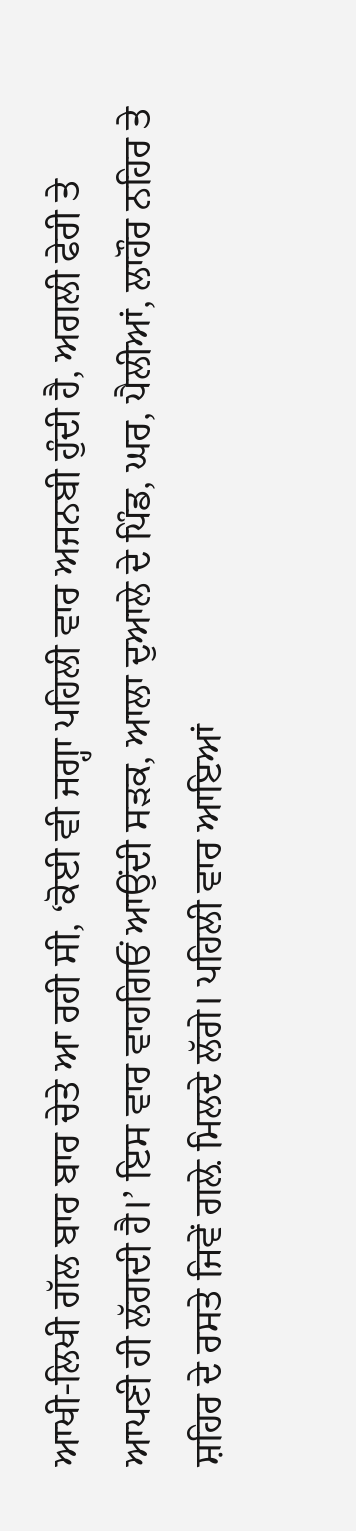ਆਖੀ-ਲਿਖੀ ਗੱਲ ਬਾਰ ਬਾਰ ਚੇਤੇ ਆ ਰਹੀ ਸੀ, ‘ਕੋਈ ਵੀ ਜਗ੍ਹਾ ਪਹਿਲੀ ਵਾਰ ਅਜਨਬੀ ਹੁੰਦੀ ਹੈ, ਅਗਲੀ ਫੇਰੀ ਤੇ ਆਪਣੀ ਹੀ ਲੱਗਦੀ ਹੈ।’ ਇਸ ਵਾਰ ਵਾਹਗਿਓਂ ਆਉਂਦੀ ਸੜਕ, ਆਲਾ ਦੁਆਲੇ ਦੇ ਪਿੰਡ, ਘਰ, ਪੈਲੀਆਂ, ਲਾਹੌਰ ਨਹਿਰ ਤੇ ਸ਼ਹਿਰ ਦੇ ਰਸਤੇ ਜਿਵੇਂ ਗਲ਼ੇ ਮਿਲਦੇ ਲੱਗੇ। ਪਹਿਲੀ ਵਾਰ ਆਇਆਂ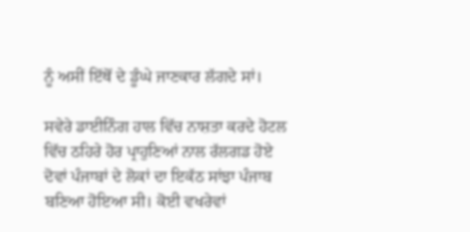ਨੂੰ ਅਸੀਂ ਇੱਥੋਂ ਦੇ ਡੂੰਘੇ ਜਾਣਕਾਰ ਲੱਗਦੇ ਸਾਂ।

ਸਵੇਰੇ ਡਾਈਨਿੰਗ ਹਾਲ ਵਿੱਚ ਨਾਸ਼ਤਾ ਕਰਦੇ ਹੋਟਲ ਵਿੱਚ ਠਹਿਰੇ ਹੋਰ ਪ੍ਰਾਹੁਣਿਆਂ ਨਾਲ ਰੱਲਗਡ ਹੋਏ ਦੋਵਾਂ ਪੰਜਾਬਾਂ ਦੇ ਲੋਕਾਂ ਦਾ ਇਕੱਠ ਸਾਂਝਾ ਪੰਜਾਬ ਬਣਿਆ ਹੋਇਆ ਸੀ। ਕੋਈ ਵਖਰੇਵਾਂ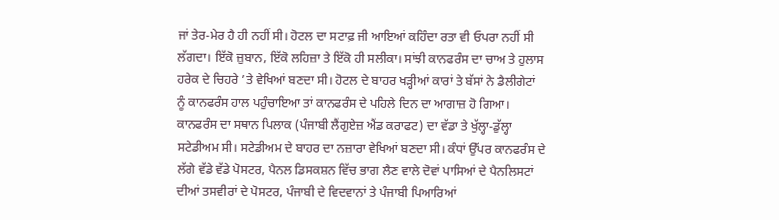ਜਾਂ ਤੇਰ-ਮੇਰ ਹੈ ਹੀ ਨਹੀਂ ਸੀ। ਹੋਟਲ ਦਾ ਸਟਾਫ਼ ਜੀ ਆਇਆਂ ਕਹਿੰਦਾ ਰਤਾ ਵੀ ਓਪਰਾ ਨਹੀਂ ਸੀ ਲੱਗਦਾ। ਇੱਕੋ ਜ਼ੁਬਾਨ, ਇੱਕੋ ਲਹਿਜ਼ਾ ਤੇ ਇੱਕੋ ਹੀ ਸਲੀਕਾ। ਸਾਂਝੀ ਕਾਨਫਰੰਸ ਦਾ ਚਾਅ ਤੇ ਹੁਲਾਸ ਹਰੇਕ ਦੇ ਚਿਹਰੇ ’ਤੇ ਵੇਖਿਆਂ ਬਣਦਾ ਸੀ। ਹੋਟਲ ਦੇ ਬਾਹਰ ਖੜ੍ਹੀਆਂ ਕਾਰਾਂ ਤੇ ਬੱਸਾਂ ਨੇ ਡੈਲੀਗੇਟਾਂ ਨੂੰ ਕਾਨਫਰੰਸ ਹਾਲ ਪਹੁੰਚਾਇਆ ਤਾਂ ਕਾਨਫਰੰਸ ਦੇ ਪਹਿਲੇ ਦਿਨ ਦਾ ਆਗਾਜ਼ ਹੋ ਗਿਆ। ਕਾਨਫਰੰਸ ਦਾ ਸਥਾਨ ਪਿਲਾਕ (ਪੰਜਾਬੀ ਲੈਂਗੁਏਜ਼ ਐਂਡ ਕਰਾਫਟ) ਦਾ ਵੱਡਾ ਤੇ ਖੁੱਲ੍ਹਾ-ਡੁੱਲ੍ਹਾ ਸਟੇਡੀਅਮ ਸੀ। ਸਟੇਡੀਅਮ ਦੇ ਬਾਹਰ ਦਾ ਨਜ਼ਾਰਾ ਵੇਖਿਆਂ ਬਣਦਾ ਸੀ। ਕੰਧਾਂ ਉੱਪਰ ਕਾਨਫਰੰਸ ਦੇ ਲੱਗੇ ਵੱਡੇ ਵੱਡੇ ਪੋਸਟਰ, ਪੈਨਲ ਡਿਸਕਸ਼ਨ ਵਿੱਚ ਭਾਗ ਲੈਣ ਵਾਲੇ ਦੋਵਾਂ ਪਾਸਿਆਂ ਦੇ ਪੈਨਲਿਸਟਾਂ ਦੀਆਂ ਤਸਵੀਰਾਂ ਦੇ ਪੋਸਟਰ, ਪੰਜਾਬੀ ਦੇ ਵਿਦਵਾਨਾਂ ਤੇ ਪੰਜਾਬੀ ਪਿਆਰਿਆਂ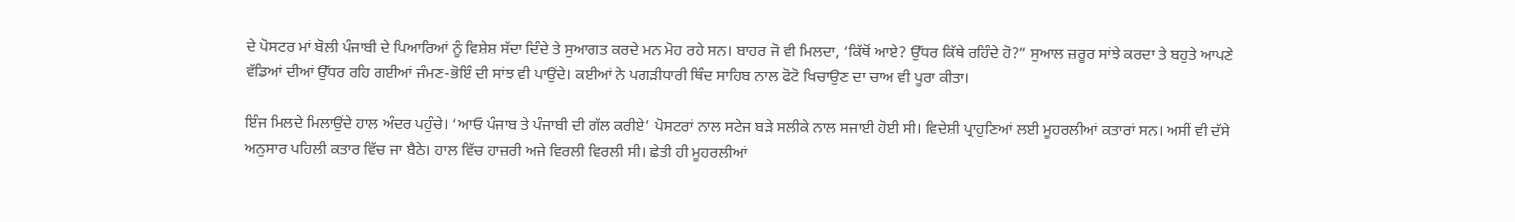ਦੇ ਪੋਸਟਰ ਮਾਂ ਬੋਲੀ ਪੰਜਾਬੀ ਦੇ ਪਿਆਰਿਆਂ ਨੂੰ ਵਿਸ਼ੇਸ਼ ਸੱਦਾ ਦਿੰਦੇ ਤੇ ਸੁਆਗਤ ਕਰਦੇ ਮਨ ਮੋਹ ਰਹੇ ਸਨ। ਬਾਹਰ ਜੋ ਵੀ ਮਿਲਦਾ, ‘ਕਿੱਥੋਂ ਆਏ? ਉੱਧਰ ਕਿੱਥੇ ਰਹਿੰਦੇ ਹੋ?” ਸੁਆਲ ਜ਼ਰੂਰ ਸਾਂਝੇ ਕਰਦਾ ਤੇ ਬਹੁਤੇ ਆਪਣੇ ਵੱਡਿਆਂ ਦੀਆਂ ਉੱਧਰ ਰਹਿ ਗਈਆਂ ਜੰਮਣ-ਭੋਇੰ ਦੀ ਸਾਂਝ ਵੀ ਪਾਉਂਦੇ। ਕਈਆਂ ਨੇ ਪਗੜੀਧਾਰੀ ਥਿੰਦ ਸਾਹਿਬ ਨਾਲ ਫੋਟੋ ਖਿਚਾਉਣ ਦਾ ਚਾਅ ਵੀ ਪੂਰਾ ਕੀਤਾ।

ਇੰਜ ਮਿਲਦੇ ਮਿਲਾਉਂਦੇ ਹਾਲ ਅੰਦਰ ਪਹੁੰਚੇ। ‘ਆਓ ਪੰਜਾਬ ਤੇ ਪੰਜਾਬੀ ਦੀ ਗੱਲ ਕਰੀਏ’ ਪੋਸਟਰਾਂ ਨਾਲ ਸਟੇਜ ਬੜੇ ਸਲੀਕੇ ਨਾਲ ਸਜਾਈ ਹੋਈ ਸੀ। ਵਿਦੇਸ਼ੀ ਪ੍ਰਾਹੁਣਿਆਂ ਲਈ ਮੂਹਰਲੀਆਂ ਕਤਾਰਾਂ ਸਨ। ਅਸੀਂ ਵੀ ਦੱਸੇ ਅਨੁਸਾਰ ਪਹਿਲੀ ਕਤਾਰ ਵਿੱਚ ਜਾ ਬੈਠੇ। ਹਾਲ ਵਿੱਚ ਹਾਜ਼ਰੀ ਅਜੇ ਵਿਰਲੀ ਵਿਰਲੀ ਸੀ। ਛੇਤੀ ਹੀ ਮੂਹਰਲੀਆਂ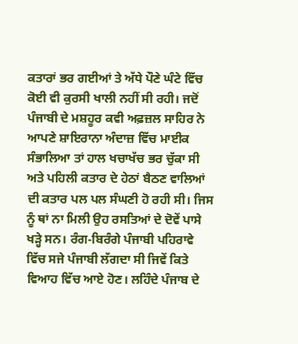ਕਤਾਰਾਂ ਭਰ ਗਈਆਂ ਤੇ ਅੱਧੇ ਪੌਣੇ ਘੰਟੇ ਵਿੱਚ ਕੋਈ ਵੀ ਕੁਰਸੀ ਖਾਲੀ ਨਹੀਂ ਸੀ ਰਹੀ। ਜਦੋਂ ਪੰਜਾਬੀ ਦੇ ਮਸ਼ਹੂਰ ਕਵੀ ਅਫ਼ਜ਼ਲ ਸਾਹਿਰ ਨੇ ਆਪਣੇ ਸ਼ਾਇਰਾਨਾ ਅੰਦਾਜ਼ ਵਿੱਚ ਮਾਈਕ ਸੰਭਾਲਿਆ ਤਾਂ ਹਾਲ ਖਚਾਖੱਚ ਭਰ ਚੁੱਕਾ ਸੀ ਅਤੇ ਪਹਿਲੀ ਕਤਾਰ ਦੇ ਹੇਠਾਂ ਬੈਠਣ ਵਾਲਿਆਂ ਦੀ ਕਤਾਰ ਪਲ ਪਲ ਸੰਘਣੀ ਹੋ ਰਹੀ ਸੀ। ਜਿਸ ਨੂੰ ਥਾਂ ਨਾ ਮਿਲੀ ਉਹ ਰਸਤਿਆਂ ਦੇ ਦੋਵੇਂ ਪਾਸੇ ਖੜ੍ਹੇ ਸਨ। ਰੰਗ-ਬਿਰੰਗੇ ਪੰਜਾਬੀ ਪਹਿਰਾਵੇ ਵਿੱਚ ਸਜੇ ਪੰਜਾਬੀ ਲੱਗਦਾ ਸੀ ਜਿਵੇਂ ਕਿਤੇ ਵਿਆਹ ਵਿੱਚ ਆਏ ਹੋਣ। ਲਹਿੰਦੇ ਪੰਜਾਬ ਦੇ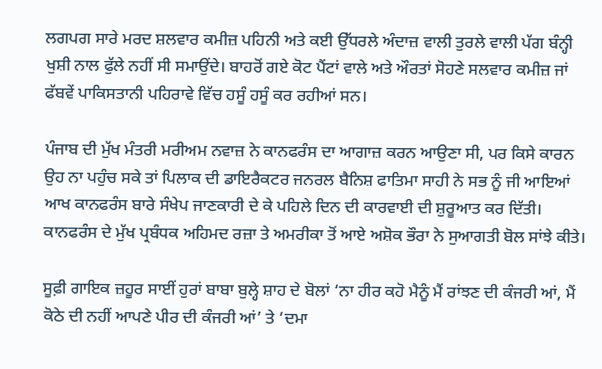ਲਗਪਗ ਸਾਰੇ ਮਰਦ ਸ਼ਲਵਾਰ ਕਮੀਜ਼ ਪਹਿਨੀ ਅਤੇ ਕਈ ਉੱਧਰਲੇ ਅੰਦਾਜ਼ ਵਾਲੀ ਤੁਰਲੇ ਵਾਲੀ ਪੱਗ ਬੰਨ੍ਹੀ ਖੁਸ਼ੀ ਨਾਲ ਫੁੱਲੇ ਨਹੀਂ ਸੀ ਸਮਾਉਂਦੇ। ਬਾਹਰੋਂ ਗਏ ਕੋਟ ਪੈਂਟਾਂ ਵਾਲੇ ਅਤੇ ਔਰਤਾਂ ਸੋਹਣੇ ਸਲਵਾਰ ਕਮੀਜ਼ ਜਾਂ ਫੱਬਵੇਂ ਪਾਕਿਸਤਾਨੀ ਪਹਿਰਾਵੇ ਵਿੱਚ ਹਸੂੰ ਹਸੂੰ ਕਰ ਰਹੀਆਂ ਸਨ।

ਪੰਜਾਬ ਦੀ ਮੁੱਖ ਮੰਤਰੀ ਮਰੀਅਮ ਨਵਾਜ਼ ਨੇ ਕਾਨਫਰੰਸ ਦਾ ਆਗਾਜ਼ ਕਰਨ ਆਉਣਾ ਸੀ, ਪਰ ਕਿਸੇ ਕਾਰਨ ਉਹ ਨਾ ਪਹੁੰਚ ਸਕੇ ਤਾਂ ਪਿਲਾਕ ਦੀ ਡਾਇਰੈਕਟਰ ਜਨਰਲ ਬੈਨਿਸ਼ ਫਾਤਿਮਾ ਸਾਹੀ ਨੇ ਸਭ ਨੂੰ ਜੀ ਆਇਆਂ ਆਖ ਕਾਨਫਰੰਸ ਬਾਰੇ ਸੰਖੇਪ ਜਾਣਕਾਰੀ ਦੇ ਕੇ ਪਹਿਲੇ ਦਿਨ ਦੀ ਕਾਰਵਾਈ ਦੀ ਸ਼ੁਰੂਆਤ ਕਰ ਦਿੱਤੀ। ਕਾਨਫਰੰਸ ਦੇ ਮੁੱਖ ਪ੍ਰਬੰਧਕ ਅਹਿਮਦ ਰਜ਼ਾ ਤੇ ਅਮਰੀਕਾ ਤੋਂ ਆਏ ਅਸ਼ੋਕ ਭੌਰਾ ਨੇ ਸੁਆਗਤੀ ਬੋਲ ਸਾਂਝੇ ਕੀਤੇ।

ਸੂਫ਼ੀ ਗਾਇਕ ਜ਼ਹੂਰ ਸਾਈਂ ਹੁਰਾਂ ਬਾਬਾ ਬੁਲ੍ਹੇ ਸ਼ਾਹ ਦੇ ਬੋਲਾਂ ‘ਨਾ ਹੀਰ ਕਹੋ ਮੈਨੂੰ ਮੈਂ ਰਾਂਝਣ ਦੀ ਕੰਜਰੀ ਆਂ, ਮੈਂ ਕੋਠੇ ਦੀ ਨਹੀਂ ਆਪਣੇ ਪੀਰ ਦੀ ਕੰਜਰੀ ਆਂ’ ਤੇ ‘ਦਮਾ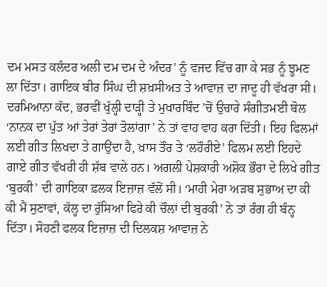ਦਮ ਮਸਤ ਕਲੰਦਰ ਅਲੀ ਦਮ ਦਮ ਦੇ ਅੰਦਰ’ ਨੂੰ ਵਜਦ ਵਿੱਚ ਗਾ ਕੇ ਸਭ ਨੂੰ ਝੂਮਣ ਲਾ ਦਿੱਤਾ। ਗਾਇਕ ਬੀਰ ਸਿੰਘ ਦੀ ਸ਼ਖ਼ਸੀਅਤ ਤੇ ਆਵਾਜ਼ ਦਾ ਜਾਦੂ ਹੀ ਵੱਖਰਾ ਸੀ। ਦਰਮਿਆਨਾ ਕੱਦ, ਭਰਵੀਂ ਖੁੱਲ੍ਹੀ ਦਾੜ੍ਹੀ ਤੇ ਮੁਖਾਰਬਿੰਦ ’ਚੋਂ ਉਚਾਰੇ ਸੰਗੀਤਮਈ ਬੋਲ ‘ਨਾਨਕ ਦਾ ਪੁੱਤ ਆਂ ਤੇਰਾਂ ਤੇਰਾਂ ਤੋਲਾਂਗਾ’ ਨੇ ਤਾਂ ਵਾਹ ਵਾਹ ਕਰਾ ਦਿੱਤੀ। ਇਹ ਫਿਲਮਾਂ ਲਈ ਗੀਤ ਲਿਖਦਾ ਤੇ ਗਾਉਂਦਾ ਹੈ, ਖ਼ਾਸ ਤੌਰ ਤੇ ‘ਲਹੌਰੀਏ’ ਫਿਲਮ ਲਈ ਇਹਦੇ ਗਾਏ ਗੀਤ ਵੱਖਰੀ ਹੀ ਸ਼ੱਬ ਵਾਲੇ ਹਨ। ਅਗਲੀ ਪੇਸ਼ਕਾਰੀ ਅਸ਼ੋਕ ਭੌਰਾ ਦੇ ਲਿਖੇ ਗੀਤ ‘ਬੁਰਕੀ’ ਦੀ ਗਾਇਕਾ ਫ਼ਲਕ ਇਜ਼ਾਜ਼ ਵੱਲੋਂ ਸੀ। ‘ਮਾਹੀ ਮੇਰਾ ਅੜਬ ਸੁਭਾਅ ਦਾ ਕੀ ਕੀ ਮੈਂ ਸੁਣਾਵਾਂ, ਕੱਲ੍ਹ ਦਾ ਰੁੱਸਿਆ ਫਿਰੇ ਕੀ ਚੌਲਾਂ ਦੀ ਬੁਰਕੀ’ ਨੇ ਤਾਂ ਰੰਗ ਹੀ ਬੰਨ੍ਹ ਦਿੱਤਾ। ਸੋਹਣੀ ਫਲਕ ਇਜ਼ਾਜ਼ ਦੀ ਦਿਲਕਸ਼ ਆਵਾਜ਼ ਨੇ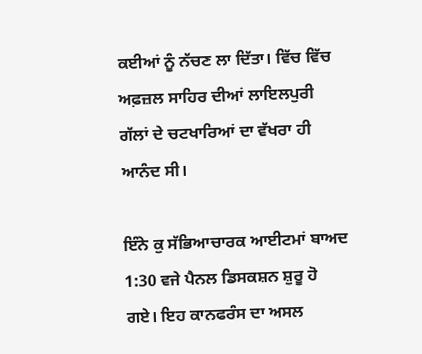ਕਈਆਂ ਨੂੰ ਨੱਚਣ ਲਾ ਦਿੱਤਾ। ਵਿੱਚ ਵਿੱਚ ਅਫ਼ਜ਼ਲ ਸਾਹਿਰ ਦੀਆਂ ਲਾਇਲਪੁਰੀ ਗੱਲਾਂ ਦੇ ਚਟਖਾਰਿਆਂ ਦਾ ਵੱਖਰਾ ਹੀ ਆਨੰਦ ਸੀ।

ਇੰਨੇ ਕੁ ਸੱਭਿਆਚਾਰਕ ਆਈਟਮਾਂ ਬਾਅਦ 1:30 ਵਜੇ ਪੈਨਲ ਡਿਸਕਸ਼ਨ ਸ਼ੁਰੂ ਹੋ ਗਏ। ਇਹ ਕਾਨਫਰੰਸ ਦਾ ਅਸਲ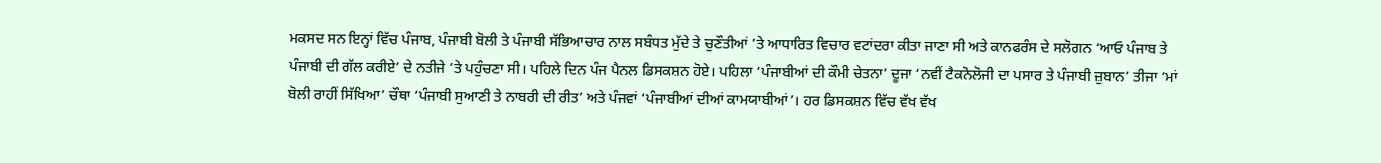ਮਕਸਦ ਸਨ ਇਨ੍ਹਾਂ ਵਿੱਚ ਪੰਜਾਬ, ਪੰਜਾਬੀ ਬੋਲੀ ਤੇ ਪੰਜਾਬੀ ਸੱਭਿਆਚਾਰ ਨਾਲ ਸਬੰਧਤ ਮੁੱਦੇ ਤੇ ਚੁਣੌਤੀਆਂ ’ਤੇ ਆਧਾਰਿਤ ਵਿਚਾਰ ਵਟਾਂਦਰਾ ਕੀਤਾ ਜਾਣਾ ਸੀ ਅਤੇ ਕਾਨਫਰੰਸ ਦੇ ਸਲੋਗਨ ‘ਆਓ ਪੰਜਾਬ ਤੇ ਪੰਜਾਬੀ ਦੀ ਗੱਲ ਕਰੀਏ’ ਦੇ ਨਤੀਜੇ ’ਤੇ ਪਹੁੰਚਣਾ ਸੀ। ਪਹਿਲੇ ਦਿਨ ਪੰਜ ਪੈਨਲ ਡਿਸਕਸ਼ਨ ਹੋਏ। ਪਹਿਲਾ ‘ਪੰਜਾਬੀਆਂ ਦੀ ਕੌਮੀ ਚੇਤਨਾ’ ਦੂਜਾ ‘ਨਵੀਂ ਟੈਕਨੋਲੋਜੀ ਦਾ ਪਸਾਰ ਤੇ ਪੰਜਾਬੀ ਜ਼ੁਬਾਨ’ ਤੀਜਾ ‘ਮਾਂ ਬੋਲੀ ਰਾਹੀਂ ਸਿੱਖਿਆ’ ਚੌਥਾ ‘ਪੰਜਾਬੀ ਸੁਆਣੀ ਤੇ ਨਾਬਰੀ ਦੀ ਰੀਤ’ ਅਤੇ ਪੰਜਵਾਂ ‘ਪੰਜਾਬੀਆਂ ਦੀਆਂ ਕਾਮਯਾਬੀਆਂ’। ਹਰ ਡਿਸਕਸ਼ਨ ਵਿੱਚ ਵੱਖ ਵੱਖ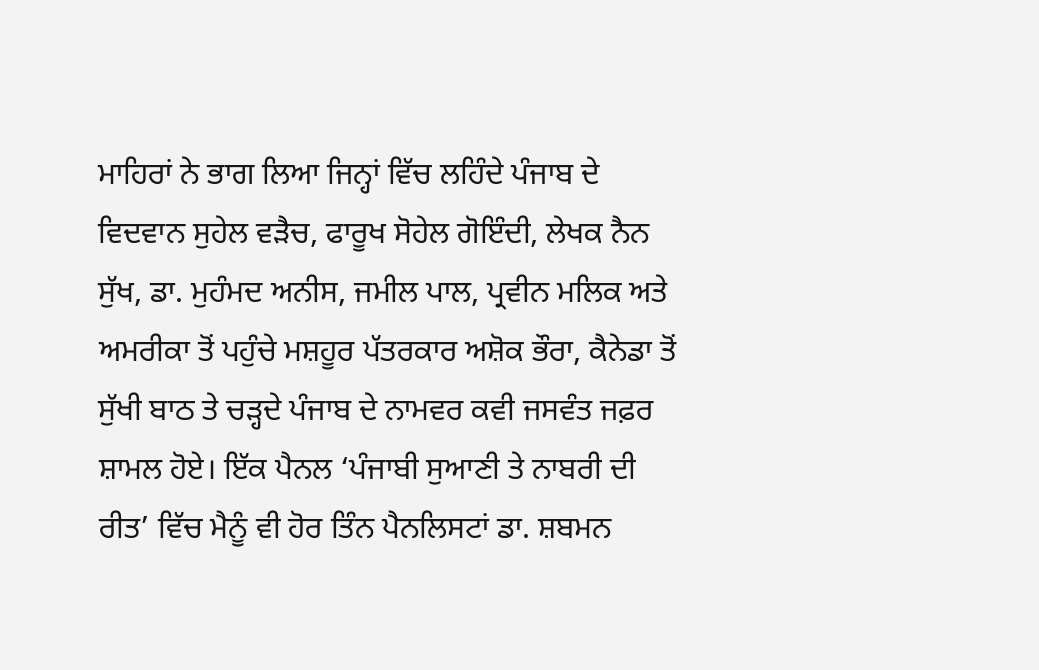ਮਾਹਿਰਾਂ ਨੇ ਭਾਗ ਲਿਆ ਜਿਨ੍ਹਾਂ ਵਿੱਚ ਲਹਿੰਦੇ ਪੰਜਾਬ ਦੇ ਵਿਦਵਾਨ ਸੁਹੇਲ ਵੜੈਚ, ਫਾਰੂਖ ਸੋਹੇਲ ਗੋਇੰਦੀ, ਲੇਖਕ ਨੈਨ ਸੁੱਖ, ਡਾ. ਮੁਹੰਮਦ ਅਨੀਸ, ਜਮੀਲ ਪਾਲ, ਪ੍ਰਵੀਨ ਮਲਿਕ ਅਤੇ ਅਮਰੀਕਾ ਤੋਂ ਪਹੁੰਚੇ ਮਸ਼ਹੂਰ ਪੱਤਰਕਾਰ ਅਸ਼ੋਕ ਭੌਰਾ, ਕੈਨੇਡਾ ਤੋਂ ਸੁੱਖੀ ਬਾਠ ਤੇ ਚੜ੍ਹਦੇ ਪੰਜਾਬ ਦੇ ਨਾਮਵਰ ਕਵੀ ਜਸਵੰਤ ਜਫ਼ਰ ਸ਼ਾਮਲ ਹੋਏ। ਇੱਕ ਪੈਨਲ ‘ਪੰਜਾਬੀ ਸੁਆਣੀ ਤੇ ਨਾਬਰੀ ਦੀ ਰੀਤ’ ਵਿੱਚ ਮੈਨੂੰ ਵੀ ਹੋਰ ਤਿੰਨ ਪੈਨਲਿਸਟਾਂ ਡਾ. ਸ਼ਬਮਨ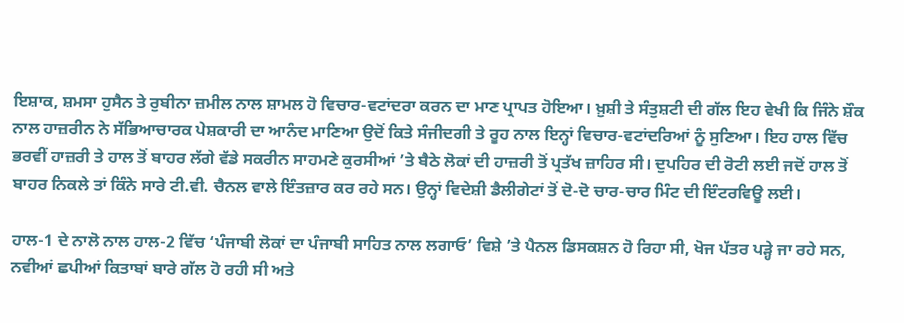ਇਸ਼ਾਕ, ਸ਼ਮਸਾ ਹੁਸੈਨ ਤੇ ਰੁਬੀਨਾ ਜ਼ਮੀਲ ਨਾਲ ਸ਼ਾਮਲ ਹੋ ਵਿਚਾਰ-ਵਟਾਂਦਰਾ ਕਰਨ ਦਾ ਮਾਣ ਪ੍ਰਾਪਤ ਹੋਇਆ। ਖ਼ੁਸ਼ੀ ਤੇ ਸੰਤੁਸ਼ਟੀ ਦੀ ਗੱਲ ਇਹ ਵੇਖੀ ਕਿ ਜਿੰਨੇ ਸ਼ੌਕ ਨਾਲ ਹਾਜ਼ਰੀਨ ਨੇ ਸੱਭਿਆਚਾਰਕ ਪੇਸ਼ਕਾਰੀ ਦਾ ਆਨੰਦ ਮਾਣਿਆ ਉਦੋਂ ਕਿਤੇ ਸੰਜੀਦਗੀ ਤੇ ਰੂਹ ਨਾਲ ਇਨ੍ਹਾਂ ਵਿਚਾਰ-ਵਟਾਂਦਰਿਆਂ ਨੂੰ ਸੁਣਿਆ। ਇਹ ਹਾਲ ਵਿੱਚ ਭਰਵੀਂ ਹਾਜ਼ਰੀ ਤੇ ਹਾਲ ਤੋਂ ਬਾਹਰ ਲੱਗੇ ਵੱਡੇ ਸਕਰੀਨ ਸਾਹਮਣੇ ਕੁਰਸੀਆਂ ’ਤੇ ਬੈਠੇ ਲੋਕਾਂ ਦੀ ਹਾਜ਼ਰੀ ਤੋਂ ਪ੍ਰਤੱਖ ਜ਼ਾਹਿਰ ਸੀ। ਦੁਪਹਿਰ ਦੀ ਰੋਟੀ ਲਈ ਜਦੋਂ ਹਾਲ ਤੋਂ ਬਾਹਰ ਨਿਕਲੇ ਤਾਂ ਕਿੰਨੇ ਸਾਰੇ ਟੀ.ਵੀ. ਚੈਨਲ ਵਾਲੇ ਇੰਤਜ਼ਾਰ ਕਰ ਰਹੇ ਸਨ। ਉਨ੍ਹਾਂ ਵਿਦੇਸ਼ੀ ਡੈਲੀਗੇਟਾਂ ਤੋਂ ਦੋ-ਦੋ ਚਾਰ-ਚਾਰ ਮਿੰਟ ਦੀ ਇੰਟਰਵਿਊ ਲਈ।

ਹਾਲ-1 ਦੇ ਨਾਲੋ ਨਾਲ ਹਾਲ-2 ਵਿੱਚ ‘ਪੰਜਾਬੀ ਲੋਕਾਂ ਦਾ ਪੰਜਾਬੀ ਸਾਹਿਤ ਨਾਲ ਲਗਾਓ’ ਵਿਸ਼ੇ ’ਤੇ ਪੈਨਲ ਡਿਸਕਸ਼ਨ ਹੋ ਰਿਹਾ ਸੀ, ਖੋਜ ਪੱਤਰ ਪੜ੍ਹੇ ਜਾ ਰਹੇ ਸਨ, ਨਵੀਆਂ ਛਪੀਆਂ ਕਿਤਾਬਾਂ ਬਾਰੇ ਗੱਲ ਹੋ ਰਹੀ ਸੀ ਅਤੇ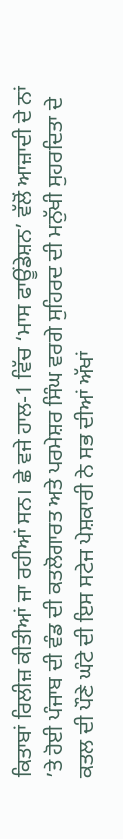ਕਿਤਾਬਾਂ ਰਿਲੀਜ਼ ਕੀਤੀਆਂ ਜਾ ਰਹੀਆਂ ਸਨ। ਛੇ ਵਜੇ ਹਾਲ-1 ਵਿੱਚ ‘ਮਾਸ ਫਾਊਂਡੇਸ਼ਨ’ ਵੱਲੋਂ ਆਜ਼ਾਦੀ ਦੇ ਨਾਂ ’ਤੇ ਹੋਈ ਪੰਜਾਬ ਦੀ ਵੰਡ ਦੀ ਕਤਲੋਗਾਰਤ ਅਤੇ ਪਰਮੇਸ਼ਰ ਸਿੰਘ ਵਰਗੇ ਸੁਹਿਰਦ ਦੀ ਮਨੁੱਖੀ ਸੁਹਰਦਿਤਾ ਦੇ ਕਤਲ ਦੀ ਪੌਣੇ ਘੰਟੇ ਦੀ ਇਸ ਸਟੇਜ ਪੇਸ਼ਕਾਰੀ ਨੇ ਸਭ ਦੀਆਂ ਅੱਖਾਂ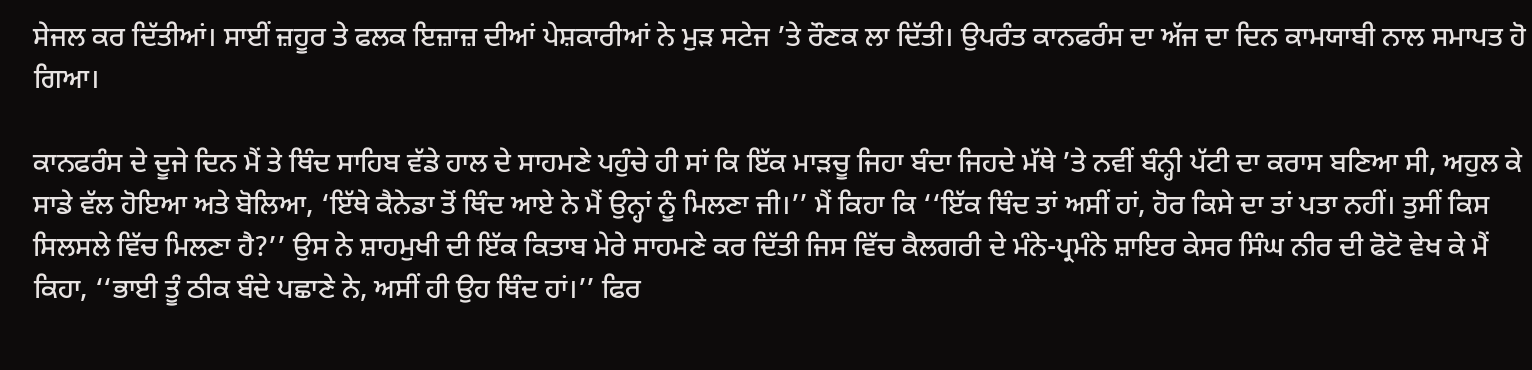ਸੇਜਲ ਕਰ ਦਿੱਤੀਆਂ। ਸਾਈਂ ਜ਼ਹੂਰ ਤੇ ਫਲਕ ਇਜ਼ਾਜ਼ ਦੀਆਂ ਪੇਸ਼ਕਾਰੀਆਂ ਨੇ ਮੁੜ ਸਟੇਜ ’ਤੇ ਰੌਣਕ ਲਾ ਦਿੱਤੀ। ਉਪਰੰਤ ਕਾਨਫਰੰਸ ਦਾ ਅੱਜ ਦਾ ਦਿਨ ਕਾਮਯਾਬੀ ਨਾਲ ਸਮਾਪਤ ਹੋ ਗਿਆ।

ਕਾਨਫਰੰਸ ਦੇ ਦੂਜੇ ਦਿਨ ਮੈਂ ਤੇ ਥਿੰਦ ਸਾਹਿਬ ਵੱਡੇ ਹਾਲ ਦੇ ਸਾਹਮਣੇ ਪਹੁੰਚੇ ਹੀ ਸਾਂ ਕਿ ਇੱਕ ਮਾੜਚੂ ਜਿਹਾ ਬੰਦਾ ਜਿਹਦੇ ਮੱਥੇ ’ਤੇ ਨਵੀਂ ਬੰਨ੍ਹੀ ਪੱਟੀ ਦਾ ਕਰਾਸ ਬਣਿਆ ਸੀ, ਅਹੁਲ ਕੇ ਸਾਡੇ ਵੱਲ ਹੋਇਆ ਅਤੇ ਬੋਲਿਆ, ‘ਇੱਥੇ ਕੈਨੇਡਾ ਤੋਂ ਥਿੰਦ ਆਏ ਨੇ ਮੈਂ ਉਨ੍ਹਾਂ ਨੂੰ ਮਿਲਣਾ ਜੀ।’’ ਮੈਂ ਕਿਹਾ ਕਿ ‘‘ਇੱਕ ਥਿੰਦ ਤਾਂ ਅਸੀਂ ਹਾਂ, ਹੋਰ ਕਿਸੇ ਦਾ ਤਾਂ ਪਤਾ ਨਹੀਂ। ਤੁਸੀਂ ਕਿਸ ਸਿਲਸਲੇ ਵਿੱਚ ਮਿਲਣਾ ਹੈ?’’ ਉਸ ਨੇ ਸ਼ਾਹਮੁਖੀ ਦੀ ਇੱਕ ਕਿਤਾਬ ਮੇਰੇ ਸਾਹਮਣੇ ਕਰ ਦਿੱਤੀ ਜਿਸ ਵਿੱਚ ਕੈਲਗਰੀ ਦੇ ਮੰਨੇ-ਪ੍ਰਮੰਨੇ ਸ਼ਾਇਰ ਕੇਸਰ ਸਿੰਘ ਨੀਰ ਦੀ ਫੋਟੋ ਵੇਖ ਕੇ ਮੈਂ ਕਿਹਾ, ‘‘ਭਾਈ ਤੂੰ ਠੀਕ ਬੰਦੇ ਪਛਾਣੇ ਨੇ, ਅਸੀਂ ਹੀ ਉਹ ਥਿੰਦ ਹਾਂ।’’ ਫਿਰ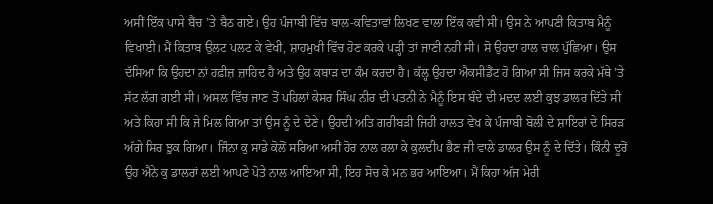ਅਸੀਂ ਇੱਕ ਪਾਸੇ ਬੈਂਚ ’ਤੇ ਬੈਠ ਗਏ। ਉਹ ਪੰਜਾਬੀ ਵਿੱਚ ਬਾਲ-ਕਵਿਤਾਵਾਂ ਲਿਖਣ ਵਾਲਾ ਇੱਕ ਕਵੀ ਸੀ। ਉਸ ਨੇ ਆਪਣੀ ਕਿਤਾਬ ਮੈਨੂੰ ਵਿਖਾਈ। ਮੈਂ ਕਿਤਾਬ ਉਲਟ ਪਲਟ ਕੇ ਵੇਖੀ, ਸ਼ਾਹਮੁਖੀ ਵਿੱਚ ਹੋਣ ਕਰਕੇ ਪੜ੍ਹੀ ਤਾਂ ਜਾਣੀ ਨਹੀਂ ਸੀ। ਸੋ ਉਹਦਾ ਹਾਲ ਚਾਲ ਪੁੱਛਿਆ। ਉਸ ਦੱਸਿਆ ਕਿ ਉਹਦਾ ਨਾਂ ਹਫ਼ੀਜ਼ ਜ਼ਾਹਿਦ ਹੈ ਅਤੇ ਉਹ ਕਬਾੜ ਦਾ ਕੰਮ ਕਰਦਾ ਹੈ। ਕੱਲ੍ਹ ਉਹਦਾ ਐਕਸੀਡੈਂਟ ਹੋ ਗਿਆ ਸੀ ਜਿਸ ਕਰਕੇ ਮੱਥੇ ’ਤੇ ਸੱਟ ਲੱਗ ਗਈ ਸੀ। ਅਸਲ ਵਿੱਚ ਜਾਣ ਤੋਂ ਪਹਿਲਾਂ ਕੇਸਰ ਸਿੰਘ ਨੀਰ ਦੀ ਪਤਨੀ ਨੇ ਮੈਨੂੰ ਇਸ ਬੰਦੇ ਦੀ ਮਦਦ ਲਈ ਕੁਝ ਡਾਲਰ ਦਿੱਤੇ ਸੀ ਅਤੇ ਕਿਹਾ ਸੀ ਕਿ ਜੇ ਮਿਲ ਗਿਆ ਤਾਂ ਉਸ ਨੂੰ ਦੇ ਦੇਣੇ। ਉਹਦੀ ਅਤਿ ਗਰੀਬੜੀ ਜਿਹੀ ਹਾਲਤ ਵੇਖ ਕੇ ਪੰਜਾਬੀ ਬੋਲੀ ਦੇ ਸ਼ਾਇਰਾਂ ਦੇ ਸਿਰੜ ਅੱਗੇ ਸਿਰ ਝੁਕ ਗਿਆ। ਜਿੰਨਾ ਕੁ ਸਾਡੇ ਕੋਲੋਂ ਸਰਿਆ ਅਸੀਂ ਹੋਰ ਨਾਲ ਰਲਾ ਕੇ ਕੁਲਦੀਪ ਭੈਣ ਜੀ ਵਾਲੇ ਡਾਲਰ ਉਸ ਨੂੰ ਦੇ ਦਿੱਤੇ। ਕਿੰਨੀ ਦੂਰੋਂ ਉਹ ਐਨੇ ਕੁ ਡਾਲਰਾਂ ਲਈ ਆਪਣੇ ਪੋਤੇ ਨਾਲ ਆਇਆ ਸੀ, ਇਹ ਸੋਚ ਕੇ ਮਨ ਭਰ ਆਇਆ। ਮੈਂ ਕਿਹਾ ਅੱਜ ਮੇਰੀ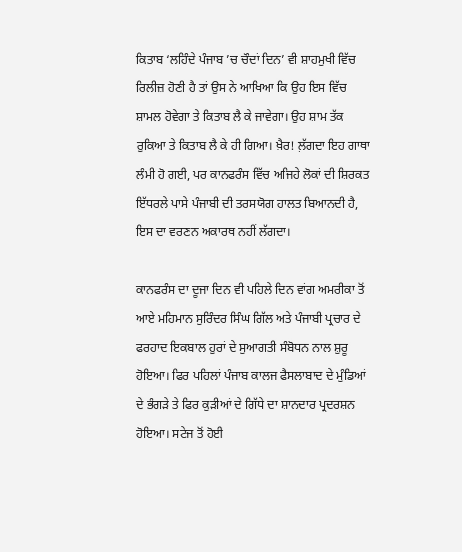ਕਿਤਾਬ ‘ਲਹਿੰਦੇ ਪੰਜਾਬ ’ਚ ਚੌਦਾਂ ਦਿਨ’ ਵੀ ਸ਼ਾਹਮੁਖੀ ਵਿੱਚ ਰਿਲੀਜ਼ ਹੋਣੀ ਹੈ ਤਾਂ ਉਸ ਨੇ ਆਖਿਆ ਕਿ ਉਹ ਇਸ ਵਿੱਚ ਸ਼ਾਮਲ ਹੋਵੇਗਾ ਤੇ ਕਿਤਾਬ ਲੈ ਕੇ ਜਾਵੇਗਾ। ਉਹ ਸ਼ਾਮ ਤੱਕ ਰੁਕਿਆ ਤੇ ਕਿਤਾਬ ਲੈ ਕੇ ਹੀ ਗਿਆ। ਖ਼ੈਰ! ਲ਼ੱਗਦਾ ਇਹ ਗਾਥਾ ਲੰਮੀ ਹੋ ਗਈ, ਪਰ ਕਾਨਫਰੰਸ ਵਿੱਚ ਅਜਿਹੇ ਲੋਕਾਂ ਦੀ ਸ਼ਿਰਕਤ ਇੱਧਰਲੇ ਪਾਸੇ ਪੰਜਾਬੀ ਦੀ ਤਰਸਯੋਗ ਹਾਲਤ ਬਿਆਨਦੀ ਹੈ, ਇਸ ਦਾ ਵਰਣਨ ਅਕਾਰਥ ਨਹੀਂ ਲੱਗਦਾ।

ਕਾਨਫਰੰਸ ਦਾ ਦੂਜਾ ਦਿਨ ਵੀ ਪਹਿਲੇ ਦਿਨ ਵਾਂਗ ਅਮਰੀਕਾ ਤੋਂ ਆਏ ਮਹਿਮਾਨ ਸੁਰਿੰਦਰ ਸਿੰਘ ਗਿੱਲ ਅਤੇ ਪੰਜਾਬੀ ਪ੍ਰਚਾਰ ਦੇ ਫਰਹਾਦ ਇਕਬਾਲ ਹੁਰਾਂ ਦੇ ਸੁਆਗਤੀ ਸੰਬੋਧਨ ਨਾਲ ਸ਼ੁਰੂ ਹੋਇਆ। ਫਿਰ ਪਹਿਲਾਂ ਪੰਜਾਬ ਕਾਲਜ ਫੈਸਲਾਬਾਦ ਦੇ ਮੁੰਡਿਆਂ ਦੇ ਭੰਗੜੇ ਤੇ ਫਿਰ ਕੁੜੀਆਂ ਦੇ ਗਿੱਧੇ ਦਾ ਸ਼ਾਨਦਾਰ ਪ੍ਰਦਰਸ਼ਨ ਹੋਇਆ। ਸਟੇਜ ਤੋਂ ਹੋਈ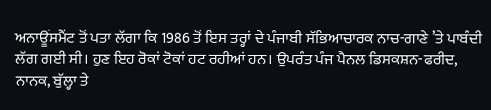ਅਨਾਊਂਸਮੈਂਟ ਤੋਂ ਪਤਾ ਲੱਗਾ ਕਿ 1986 ਤੋਂ ਇਸ ਤਰ੍ਹਾਂ ਦੇ ਪੰਜਾਬੀ ਸੱਭਿਆਚਾਰਕ ਨਾਚ-ਗਾਣੇ ’ਤੇ ਪਾਬੰਦੀ ਲੱਗ ਗਈ ਸੀ। ਹੁਣ ਇਹ ਰੋਕਾਂ ਟੋਕਾਂ ਹਟ ਰਹੀਆਂ ਹਨ। ਉਪਰੰਤ ਪੰਜ ਪੈਨਲ ਡਿਸਕਸ਼ਨ-ਫਰੀਦ, ਨਾਨਕ, ਬੁੱਲ੍ਹਾ ਤੇ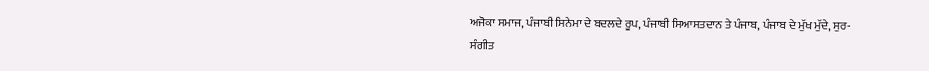ਅਜੋਕਾ ਸਮਾਜ, ਪੰਜਾਬੀ ਸਿਨੇਮਾ ਦੇ ਬਦਲਦੇ ਰੂਪ, ਪੰਜਾਬੀ ਸਿਆਸਤਦਾਨ ਤੇ ਪੰਜਾਬ, ਪੰਜਾਬ ਦੇ ਮੁੱਖ ਮੁੱਦੇ, ਸੁਰ-ਸੰਗੀਤ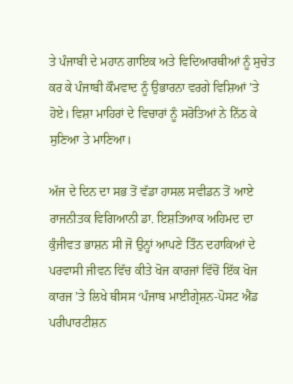ਤੇ ਪੰਜਾਬੀ ਦੇ ਮਹਾਨ ਗਾਇਕ ਅਤੇ ਵਿਦਿਆਰਥੀਆਂ ਨੂੰ ਸੁਚੇਤ ਕਰ ਕੇ ਪੰਜਾਬੀ ਕੌਮਵਾਦ ਨੂੰ ਉਭਾਰਨਾ ਵਰਗੇ ਵਿਸ਼ਿਆਂ ’ਤੇ ਹੋਏ। ਵਿਸ਼ਾ ਮਾਹਿਰਾਂ ਦੇ ਵਿਚਾਰਾਂ ਨੂੰ ਸਰੋਤਿਆਂ ਨੇ ਨਿੱਠ ਕੇ ਸੁਣਿਆ ਤੇ ਮਾਣਿਆ।

ਅੱਜ ਦੇ ਦਿਨ ਦਾ ਸਭ ਤੋਂ ਵੱਡਾ ਹਾਸਲ ਸਵੀਡਨ ਤੋਂ ਆਏ ਰਾਜਨੀਤਕ ਵਿਗਿਆਨੀ ਡਾ. ਇਸ਼ਤਿਆਕ ਅਹਿਮਦ ਦਾ ਕੁੰਜੀਵਤ ਭਾਸ਼ਨ ਸੀ ਜੋ ਉਨ੍ਹਾਂ ਆਪਣੇ ਤਿੰਨ ਦਹਾਕਿਆਂ ਦੇ ਪਰਵਾਸੀ ਜੀਵਨ ਵਿੱਚ ਕੀਤੇ ਖੋਜ ਕਾਰਜਾਂ ਵਿੱਚੋਂ ਇੱਕ ਖੋਜ ਕਾਰਜ ’ਤੇ ਲਿਖੇ ਥੀਸਸ ‘ਪੰਜਾਬ ਮਾਈਗ੍ਰੇਸ਼ਨ-ਪੋਸਟ ਐਂਡ ਪਰੀਪਾਰਟੀਸ਼ਨ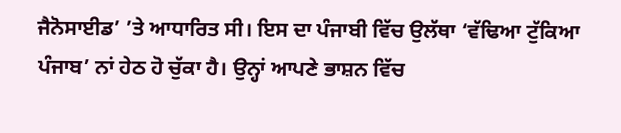ਜੈਨੋਸਾਈਡ’ ’ਤੇ ਆਧਾਰਿਤ ਸੀ। ਇਸ ਦਾ ਪੰਜਾਬੀ ਵਿੱਚ ਉਲੱਥਾ ‘ਵੱਢਿਆ ਟੁੱਕਿਆ ਪੰਜਾਬ’ ਨਾਂ ਹੇਠ ਹੋ ਚੁੱਕਾ ਹੈ। ਉਨ੍ਹਾਂ ਆਪਣੇ ਭਾਸ਼ਨ ਵਿੱਚ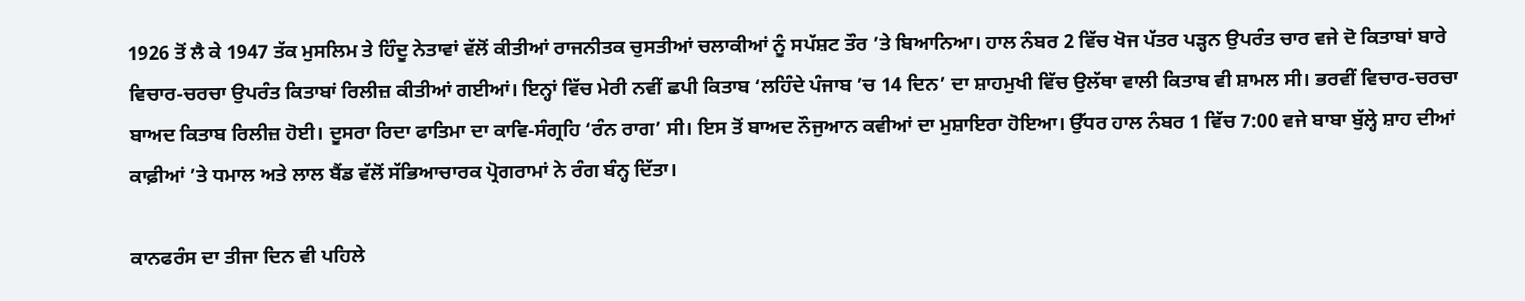1926 ਤੋਂ ਲੈ ਕੇ 1947 ਤੱਕ ਮੁਸਲਿਮ ਤੇ ਹਿੰਦੂ ਨੇਤਾਵਾਂ ਵੱਲੋਂ ਕੀਤੀਆਂ ਰਾਜਨੀਤਕ ਚੁਸਤੀਆਂ ਚਲਾਕੀਆਂ ਨੂੰ ਸਪੱਸ਼ਟ ਤੌਰ ’ਤੇ ਬਿਆਨਿਆ। ਹਾਲ ਨੰਬਰ 2 ਵਿੱਚ ਖੋਜ ਪੱਤਰ ਪੜ੍ਹਨ ਉਪਰੰਤ ਚਾਰ ਵਜੇ ਦੋ ਕਿਤਾਬਾਂ ਬਾਰੇ ਵਿਚਾਰ-ਚਰਚਾ ਉਪਰੰਤ ਕਿਤਾਬਾਂ ਰਿਲੀਜ਼ ਕੀਤੀਆਂ ਗਈਆਂ। ਇਨ੍ਹਾਂ ਵਿੱਚ ਮੇਰੀ ਨਵੀਂ ਛਪੀ ਕਿਤਾਬ ‘ਲਹਿੰਦੇ ਪੰਜਾਬ ’ਚ 14 ਦਿਨ’ ਦਾ ਸ਼ਾਹਮੁਖੀ ਵਿੱਚ ਉਲੱਥਾ ਵਾਲੀ ਕਿਤਾਬ ਵੀ ਸ਼ਾਮਲ ਸੀ। ਭਰਵੀਂ ਵਿਚਾਰ-ਚਰਚਾ ਬਾਅਦ ਕਿਤਾਬ ਰਿਲੀਜ਼ ਹੋਈ। ਦੂਸਰਾ ਰਿਦਾ ਫਾਤਿਮਾ ਦਾ ਕਾਵਿ-ਸੰਗ੍ਰਹਿ ‘ਰੰਨ ਰਾਗ’ ਸੀ। ਇਸ ਤੋਂ ਬਾਅਦ ਨੌਜੁਆਨ ਕਵੀਆਂ ਦਾ ਮੁਸ਼ਾਇਰਾ ਹੋਇਆ। ਉੱਧਰ ਹਾਲ ਨੰਬਰ 1 ਵਿੱਚ 7:00 ਵਜੇ ਬਾਬਾ ਬੁੱਲ੍ਹੇ ਸ਼ਾਹ ਦੀਆਂ ਕਾਫ਼ੀਆਂ ’ਤੇ ਧਮਾਲ ਅਤੇ ਲਾਲ ਬੈਂਡ ਵੱਲੋਂ ਸੱਭਿਆਚਾਰਕ ਪ੍ਰੋਗਰਾਮਾਂ ਨੇ ਰੰਗ ਬੰਨ੍ਹ ਦਿੱਤਾ।

ਕਾਨਫਰੰਸ ਦਾ ਤੀਜਾ ਦਿਨ ਵੀ ਪਹਿਲੇ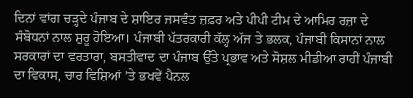ਦਿਨਾਂ ਵਾਂਗ ਚੜ੍ਹਦੇ ਪੰਜਾਬ ਦੇ ਸ਼ਾਇਰ ਜਸਵੰਤ ਜ਼ਫ਼ਰ ਅਤੇ ਪੀਪੀ ਟੀਮ ਦੇ ਆਮਿਰ ਰਜ਼ਾ ਦੇ ਸੰਬੋਧਨਾਂ ਨਾਲ ਸ਼ੁਰੂ ਹੋਇਆ। ਪੰਜਾਬੀ ਪੱਤਰਕਾਰੀ ਕੱਲ੍ਹ ਅੱਜ ਤੇ ਭਲਕ, ਪੰਜਾਬੀ ਕਿਸਾਨਾਂ ਨਾਲ ਸਰਕਾਰਾਂ ਦਾ ਵਰਤਾਰਾ, ਬਸਤੀਵਾਦ ਦਾ ਪੰਜਾਬ ਉੱਤੇ ਪ੍ਰਭਾਵ ਅਤੇ ਸੋਸ਼ਲ ਮੀਡੀਆ ਰਾਹੀਂ ਪੰਜਾਬੀ ਦਾ ਵਿਕਾਸ, ਚਾਰ ਵਿਸ਼ਿਆਂ ’ਤੇ ਭਖਵੇਂ ਪੈਨਲ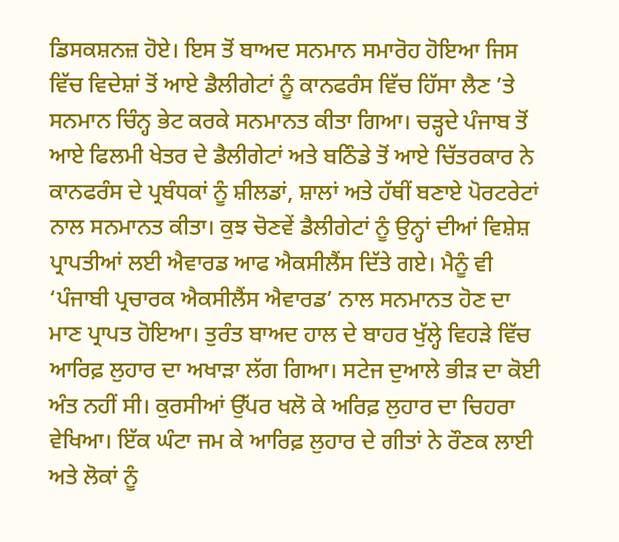ਡਿਸਕਸ਼ਨਜ਼ ਹੋਏ। ਇਸ ਤੋਂ ਬਾਅਦ ਸਨਮਾਨ ਸਮਾਰੋਹ ਹੋਇਆ ਜਿਸ ਵਿੱਚ ਵਿਦੇਸ਼ਾਂ ਤੋਂ ਆਏ ਡੈਲੀਗੇਟਾਂ ਨੂੰ ਕਾਨਫਰੰਸ ਵਿੱਚ ਹਿੱਸਾ ਲੈਣ ’ਤੇ ਸਨਮਾਨ ਚਿੰਨ੍ਹ ਭੇਟ ਕਰਕੇ ਸਨਮਾਨਤ ਕੀਤਾ ਗਿਆ। ਚੜ੍ਹਦੇ ਪੰਜਾਬ ਤੋਂ ਆਏ ਫਿਲਮੀ ਖੇਤਰ ਦੇ ਡੈਲੀਗੇਟਾਂ ਅਤੇ ਬਠਿੰਡੇ ਤੋਂ ਆਏ ਚਿੱਤਰਕਾਰ ਨੇ ਕਾਨਫਰੰਸ ਦੇ ਪ੍ਰਬੰਧਕਾਂ ਨੂੰ ਸ਼ੀਲਡਾਂ, ਸ਼ਾਲਾਂ ਅਤੇ ਹੱਥੀਂ ਬਣਾਏ ਪੋਰਟਰੇਟਾਂ ਨਾਲ ਸਨਮਾਨਤ ਕੀਤਾ। ਕੁਝ ਚੋਣਵੇਂ ਡੈਲੀਗੇਟਾਂ ਨੂੰ ਉਨ੍ਹਾਂ ਦੀਆਂ ਵਿਸ਼ੇਸ਼ ਪ੍ਰਾਪਤੀਆਂ ਲਈ ਐਵਾਰਡ ਆਫ ਐਕਸੀਲੈਂਸ ਦਿੱਤੇ ਗਏ। ਮੈਨੂੰ ਵੀ ‘ਪੰਜਾਬੀ ਪ੍ਰਚਾਰਕ ਐਕਸੀਲੈਂਸ ਐਵਾਰਡ’ ਨਾਲ ਸਨਮਾਨਤ ਹੋਣ ਦਾ ਮਾਣ ਪ੍ਰਾਪਤ ਹੋਇਆ। ਤੁਰੰਤ ਬਾਅਦ ਹਾਲ ਦੇ ਬਾਹਰ ਖੁੱਲ੍ਹੇ ਵਿਹੜੇ ਵਿੱਚ ਆਰਿਫ਼ ਲੁਹਾਰ ਦਾ ਅਖਾੜਾ ਲੱਗ ਗਿਆ। ਸਟੇਜ ਦੁਆਲੇ ਭੀੜ ਦਾ ਕੋਈ ਅੰਤ ਨਹੀਂ ਸੀ। ਕੁਰਸੀਆਂ ਉੱਪਰ ਖਲੋ ਕੇ ਅਰਿਫ਼ ਲੁਹਾਰ ਦਾ ਚਿਹਰਾ ਵੇਖਿਆ। ਇੱਕ ਘੰਟਾ ਜਮ ਕੇ ਆਰਿਫ਼ ਲੁਹਾਰ ਦੇ ਗੀਤਾਂ ਨੇ ਰੌਣਕ ਲਾਈ ਅਤੇ ਲੋਕਾਂ ਨੂੰ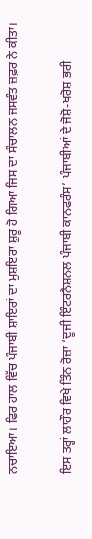ਨਚਾਇਆ। ਫਿਰ ਹਾਲ ਵਿੱਚ ਪੰਜਾਬੀ ਸ਼ਾਇਰਾਂ ਦਾ ਮੁਸ਼ਇਰਾ ਸ਼ੁਰੂ ਹੋ ਗਿਆ ਜਿਸ ਦਾ ਸੰਚਾਲਨ ਜਸਵੰਤ ਜ਼ਫ਼ਰ ਨੇ ਕੀਤਾ।

ਇਸ ਤਰ੍ਹਾਂ ਲਾਹੌਰ ਵਿਖੇ ਤਿੰਨ ਰੋਜ਼ਾ ‘ਦੂਜੀ ਇੰਟਰਨੈਸ਼ਨਲ ਪੰਜਾਬੀ ਕਾਨਫਰੰਸ’ ਪੰਜਾਬੀਆਂ ਦੇ ਜੋਸ਼ੋ-ਖਰੋਸ਼ ਭਰੀ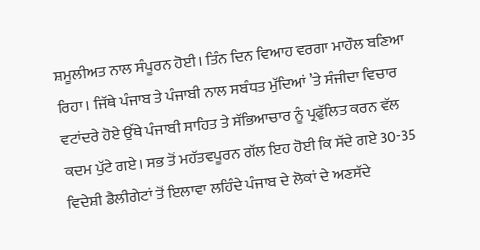ਸ਼ਮੂਲੀਅਤ ਨਾਲ ਸੰਪੂਰਨ ਹੋਈ। ਤਿੰਨ ਦਿਨ ਵਿਆਹ ਵਰਗਾ ਮਾਹੌਲ ਬਣਿਆ ਰਿਹਾ। ਜਿੱਥੇ ਪੰਜਾਬ ਤੇ ਪੰਜਾਬੀ ਨਾਲ ਸਬੰਧਤ ਮੁੱਦਿਆਂ ’ਤੇ ਸੰਜੀਦਾ ਵਿਚਾਰ ਵਟਾਂਦਰੇ ਹੋਏ ਉੱਥੇ ਪੰਜਾਬੀ ਸਾਹਿਤ ਤੇ ਸੱਭਿਆਚਾਰ ਨੂੰ ਪ੍ਰਫੁੱਲਿਤ ਕਰਨ ਵੱਲ ਕਦਮ ਪੁੱਟੇ ਗਏ। ਸਭ ਤੋਂ ਮਹੱਤਵਪੂਰਨ ਗੱਲ ਇਹ ਹੋਈ ਕਿ ਸੱਦੇ ਗਏ 30-35 ਵਿਦੇਸ਼ੀ ਡੈਲੀਗੇਟਾਂ ਤੋਂ ਇਲਾਵਾ ਲਹਿੰਦੇ ਪੰਜਾਬ ਦੇ ਲੋਕਾਂ ਦੇ ਅਣਸੱਦੇ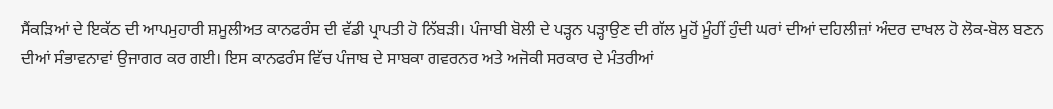ਸੈਂਕੜਿਆਂ ਦੇ ਇਕੱਠ ਦੀ ਆਪਮੁਹਾਰੀ ਸ਼ਮੂਲੀਅਤ ਕਾਨਫਰੰਸ ਦੀ ਵੱਡੀ ਪ੍ਰਾਪਤੀ ਹੋ ਨਿੱਬੜੀ। ਪੰਜਾਬੀ ਬੋਲੀ ਦੇ ਪੜ੍ਹਨ ਪੜ੍ਹਾਉਣ ਦੀ ਗੱਲ ਮੂਹੋਂ ਮੂੰਹੀਂ ਹੁੰਦੀ ਘਰਾਂ ਦੀਆਂ ਦਹਿਲੀਜ਼ਾਂ ਅੰਦਰ ਦਾਖਲ ਹੋ ਲੋਕ-ਬੋਲ ਬਣਨ ਦੀਆਂ ਸੰਭਾਵਨਾਵਾਂ ਉਜਾਗਰ ਕਰ ਗਈ। ਇਸ ਕਾਨਫਰੰਸ ਵਿੱਚ ਪੰਜਾਬ ਦੇ ਸਾਬਕਾ ਗਵਰਨਰ ਅਤੇ ਅਜੋਕੀ ਸਰਕਾਰ ਦੇ ਮੰਤਰੀਆਂ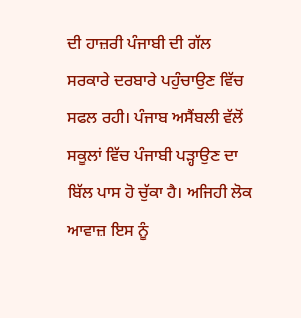ਦੀ ਹਾਜ਼ਰੀ ਪੰਜਾਬੀ ਦੀ ਗੱਲ ਸਰਕਾਰੇ ਦਰਬਾਰੇ ਪਹੁੰਚਾਉਣ ਵਿੱਚ ਸਫਲ ਰਹੀ। ਪੰਜਾਬ ਅਸੈਂਬਲੀ ਵੱਲੋਂ ਸਕੂਲਾਂ ਵਿੱਚ ਪੰਜਾਬੀ ਪੜ੍ਹਾਉਣ ਦਾ ਬਿੱਲ ਪਾਸ ਹੋ ਚੁੱਕਾ ਹੈ। ਅਜਿਹੀ ਲੋਕ ਆਵਾਜ਼ ਇਸ ਨੂੰ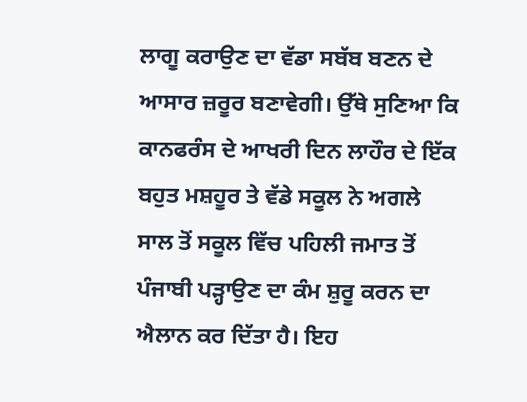ਲਾਗੂ ਕਰਾਉਣ ਦਾ ਵੱਡਾ ਸਬੱਬ ਬਣਨ ਦੇ ਆਸਾਰ ਜ਼ਰੂਰ ਬਣਾਵੇਗੀ। ਉੱਥੇ ਸੁਣਿਆ ਕਿ ਕਾਨਫਰੰਸ ਦੇ ਆਖਰੀ ਦਿਨ ਲਾਹੌਰ ਦੇ ਇੱਕ ਬਹੁਤ ਮਸ਼ਹੂਰ ਤੇ ਵੱਡੇ ਸਕੂਲ ਨੇ ਅਗਲੇ ਸਾਲ ਤੋਂ ਸਕੂਲ ਵਿੱਚ ਪਹਿਲੀ ਜਮਾਤ ਤੋਂ ਪੰਜਾਬੀ ਪੜ੍ਹਾਉਣ ਦਾ ਕੰਮ ਸ਼ੁਰੂ ਕਰਨ ਦਾ ਐਲਾਨ ਕਰ ਦਿੱਤਾ ਹੈ। ਇਹ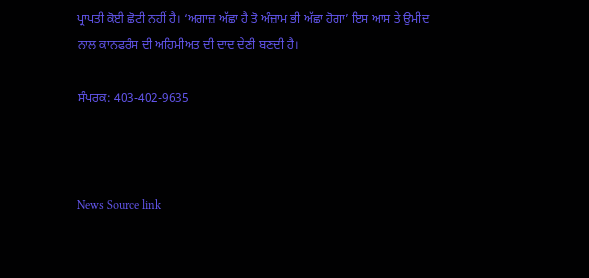ਪ੍ਰਾਪਤੀ ਕੋਈ ਛੋਟੀ ਨਹੀਂ ਹੈ। ‘ਅਗਾਜ਼ ਅੱਛਾ ਹੈ ਤੋ ਅੰਜ਼ਾਮ ਭੀ ਅੱਛਾ ਹੋਗਾ’ ਇਸ ਆਸ ਤੇ ਉਮੀਦ ਨਾਲ ਕਾਨਫਰੰਸ ਦੀ ਅਹਿਮੀਅਤ ਦੀ ਦਾਦ ਦੇਣੀ ਬਣਦੀ ਹੈ।

ਸੰਪਰਕ: 403-402-9635



News Source link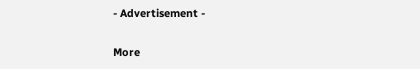- Advertisement -

More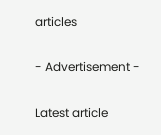articles

- Advertisement -

Latest article